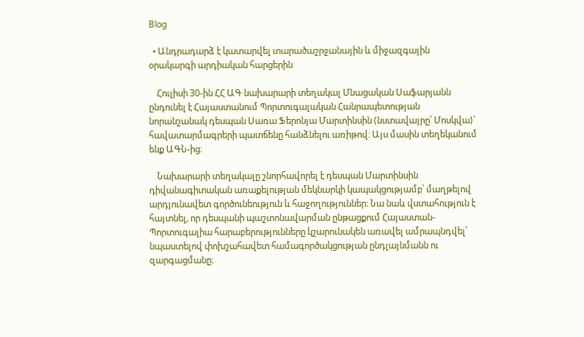Blog

  • Անդրադարձ է կատարվել տարածաշրջանային և միջազգային օրակարգի արդիական հարցերին

    Հուլիսի 30-ին ՀՀ ԱԳ նախարարի տեղակալ Մնացական Սաֆարյանն ընդունել է Հայաստանում Պորտուգալական Հանրապետության նորանշանակ դեսպան Սառա Ֆերոնյա Մարտինսին (նստավայրը՝ Մոսկվա)` հավատարմագրերի պատճենը հանձնելու առիթով: Այս մասին տեղեկանում ենք ԱԳՆ-ից։

    Նախարարի տեղակալը շնորհավորել է դեսպան Մարտինսին դիվանագիտական առաքելության մեկնարկի կապակցությամբ՝ մաղթելով արդյունավետ գործունեություն և հաջողություններ։ Նա նաև վստահություն է հայտնել, որ դեսպանի պաշտոնավարման ընթացքում Հայաստան-Պորտուգալիա հարաբերությունները կշարունակեն առավել ամրապնդվել՝ նպաստելով փոխշահավետ համագործակցության ընդլայնմանն ու զարգացմանը։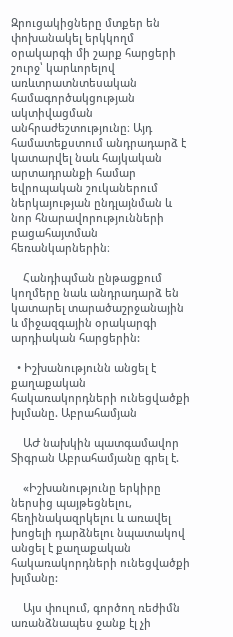Զրուցակիցները մտքեր են փոխանակել երկկողմ օրակարգի մի շարք հարցերի շուրջ՝ կարևորելով առևտրատնտեսական համագործակցության ակտիվացման անհրաժեշտությունը։ Այդ համատեքստում անդրադարձ է կատարվել նաև հայկական արտադրանքի համար եվրոպական շուկաներում ներկայության ընդլայնման և նոր հնարավորությունների բացահայտման հեռանկարներին։

    Հանդիպման ընթացքում կողմերը նաև անդրադարձ են կատարել տարածաշրջանային և միջազգային օրակարգի արդիական հարցերին:

  • Իշխանությունն անցել է քաղաքական հակառակորդների ունեցվածքի խլմանը. Աբրահամյան

    ԱԺ նախկին պատգամավոր Տիգրան Աբրահամյանը գրել է.

    «Իշխանությունը երկիրը ներսից պայթեցնելու, հեղինակազրկելու և առավել խոցելի դարձնելու նպատակով անցել է քաղաքական հակառակորդների ունեցվածքի խլմանը:

    Այս փուլում, գործող ռեժիմն առանձնապես ջանք էլ չի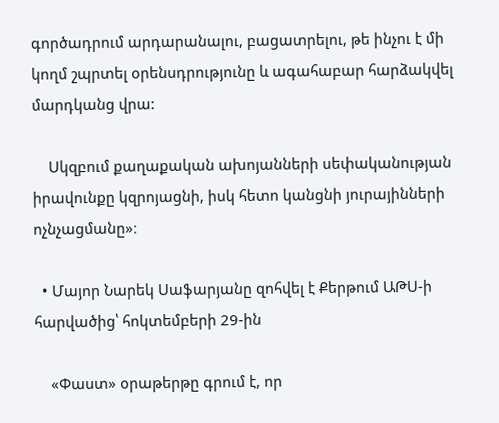գործադրում արդարանալու, բացատրելու, թե ինչու է մի կողմ շպրտել օրենսդրությունը և ագահաբար հարձակվել մարդկանց վրա:

    Սկզբում քաղաքական ախոյանների սեփականության իրավունքը կզրոյացնի, իսկ հետո կանցնի յուրայինների ոչնչացմանը»։

  • Մայոր Նարեկ Սաֆարյանը զոհվել է Քերթում ԱԹՍ-ի հարվածից՝ հոկտեմբերի 29-ին

    «Փաստ» օրաթերթը գրում է, որ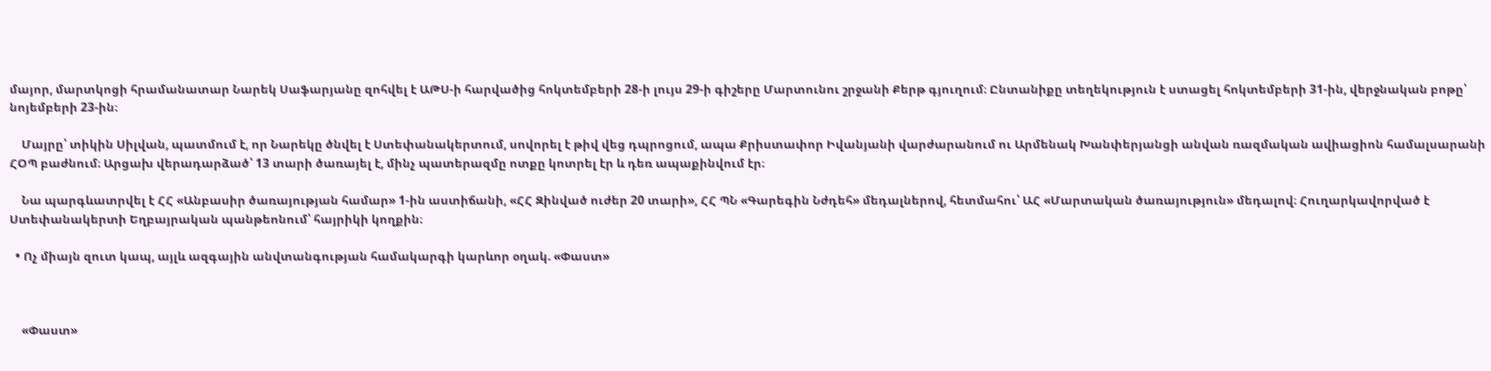մայոր, մարտկոցի հրամանատար Նարեկ Սաֆարյանը զոհվել է ԱԹՍ-ի հարվածից հոկտեմբերի 28-ի լույս 29-ի գիշերը Մարտունու շրջանի Քերթ գյուղում։ Ընտանիքը տեղեկություն է ստացել հոկտեմբերի 31-ին, վերջնական բոթը՝ նոյեմբերի 23-ին։

    Մայրը՝ տիկին Սիլվան, պատմում է, որ Նարեկը ծնվել է Ստեփանակերտում, սովորել է թիվ վեց դպրոցում, ապա Քրիստափոր Իվանյանի վարժարանում ու Արմենակ Խանփերյանցի անվան ռազմական ավիացիոն համալսարանի ՀՕՊ բաժնում։ Արցախ վերադարձած՝ 13 տարի ծառայել է, մինչ պատերազմը ոտքը կոտրել էր և դեռ ապաքինվում էր։

    Նա պարգևատրվել է ՀՀ «Անբասիր ծառայության համար» 1-ին աստիճանի, «ՀՀ Զինված ուժեր 20 տարի», ՀՀ ՊՆ «Գարեգին Նժդեհ» մեդալներով, հետմահու՝ ԱՀ «Մարտական ծառայություն» մեդալով։ Հուղարկավորված է Ստեփանակերտի Եղբայրական պանթեոնում՝ հայրիկի կողքին։

  • Ոչ միայն զուտ կապ, այլև ազգային անվտանգության համակարգի կարևոր օղակ. «Փաստ»



    «Փաստ»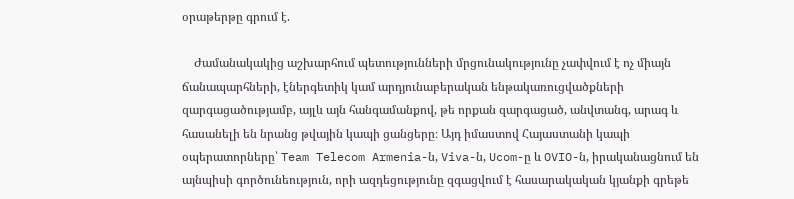օրաթերթը գրում է.

    Ժամանակակից աշխարհում պետությունների մրցունակությունը չափվում է ոչ միայն ճանապարհների, էներգետիկ կամ արդյունաբերական ենթակառուցվածքների զարգացածությամբ, այլև այն հանգամանքով, թե որքան զարգացած, անվտանգ, արագ և հասանելի են նրանց թվային կապի ցանցերը։ Այդ իմաստով Հայաստանի կապի օպերատորները՝ Team Telecom Armenia-ն, Viva-ն, Ucom-ը և OVIO-ն, իրականացնում են այնպիսի գործունեություն, որի ազդեցությունը զգացվում է հասարակական կյանքի գրեթե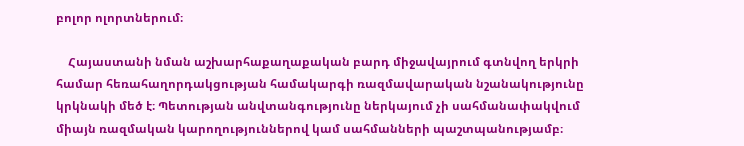բոլոր ոլորտներում։

    Հայաստանի նման աշխարհաքաղաքական բարդ միջավայրում գտնվող երկրի համար հեռահաղորդակցության համակարգի ռազմավարական նշանակությունը կրկնակի մեծ է։ Պետության անվտանգությունը ներկայում չի սահմանափակվում միայն ռազմական կարողություններով կամ սահմանների պաշտպանությամբ։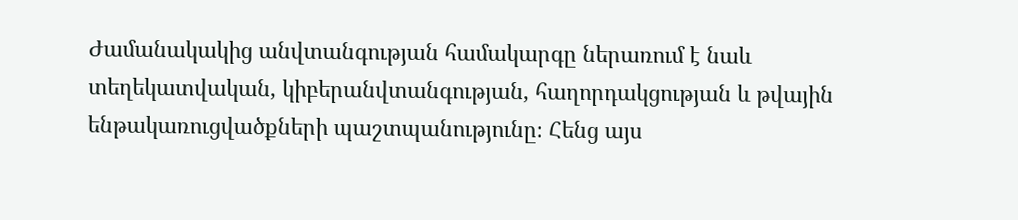Ժամանակակից անվտանգության համակարգը ներառում է նաև տեղեկատվական, կիբերանվտանգության, հաղորդակցության և թվային ենթակառուցվածքների պաշտպանությունը։ Հենց այս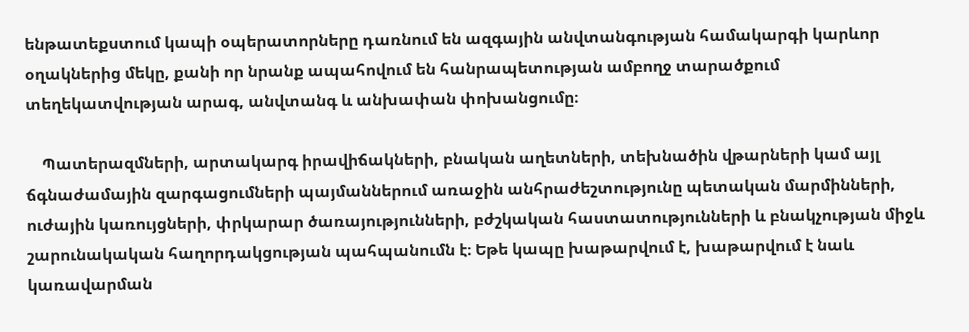ենթատեքստում կապի օպերատորները դառնում են ազգային անվտանգության համակարգի կարևոր օղակներից մեկը, քանի որ նրանք ապահովում են հանրապետության ամբողջ տարածքում տեղեկատվության արագ, անվտանգ և անխափան փոխանցումը։

    Պատերազմների, արտակարգ իրավիճակների, բնական աղետների, տեխնածին վթարների կամ այլ ճգնաժամային զարգացումների պայմաններում առաջին անհրաժեշտությունը պետական մարմինների, ուժային կառույցների, փրկարար ծառայությունների, բժշկական հաստատությունների և բնակչության միջև շարունակական հաղորդակցության պահպանումն է։ Եթե կապը խաթարվում է, խաթարվում է նաև կառավարման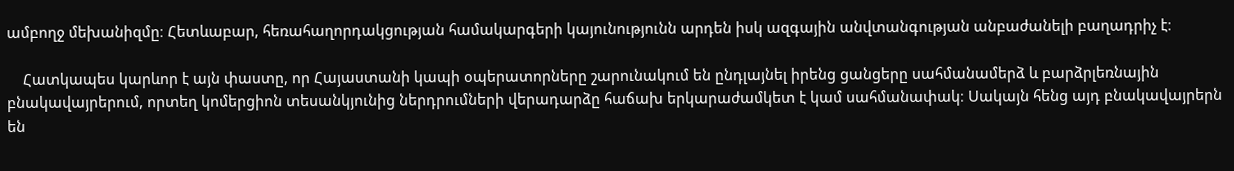ամբողջ մեխանիզմը։ Հետևաբար, հեռահաղորդակցության համակարգերի կայունությունն արդեն իսկ ազգային անվտանգության անբաժանելի բաղադրիչ է։

    Հատկապես կարևոր է այն փաստը, որ Հայաստանի կապի օպերատորները շարունակում են ընդլայնել իրենց ցանցերը սահմանամերձ և բարձրլեռնային բնակավայրերում, որտեղ կոմերցիոն տեսանկյունից ներդրումների վերադարձը հաճախ երկարաժամկետ է կամ սահմանափակ։ Սակայն հենց այդ բնակավայրերն են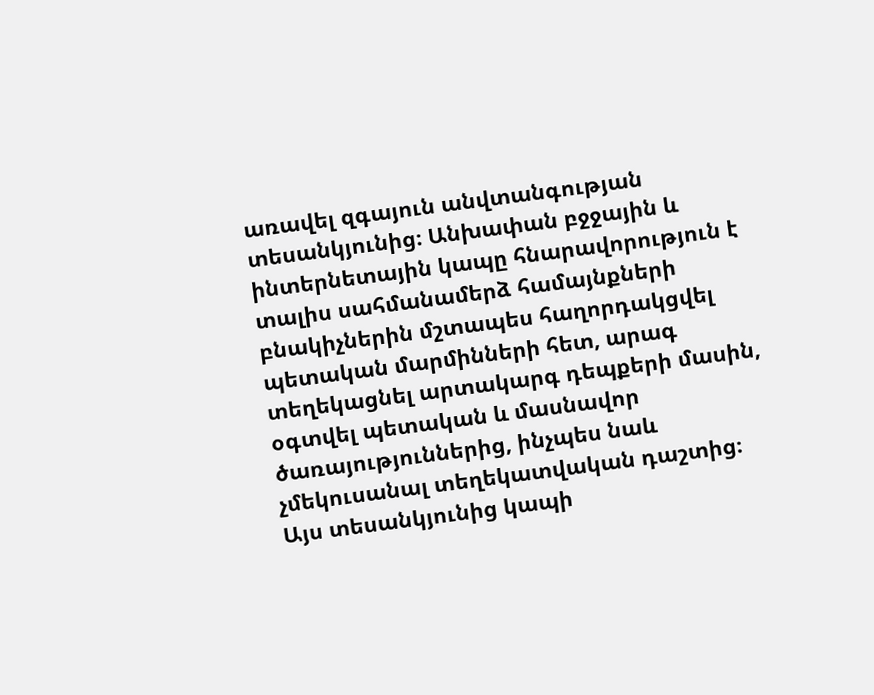առավել զգայուն անվտանգության տեսանկյունից։ Անխափան բջջային և ինտերնետային կապը հնարավորություն է տալիս սահմանամերձ համայնքների բնակիչներին մշտապես հաղորդակցվել պետական մարմինների հետ, արագ տեղեկացնել արտակարգ դեպքերի մասին, օգտվել պետական և մասնավոր ծառայություններից, ինչպես նաև չմեկուսանալ տեղեկատվական դաշտից։ Այս տեսանկյունից կապի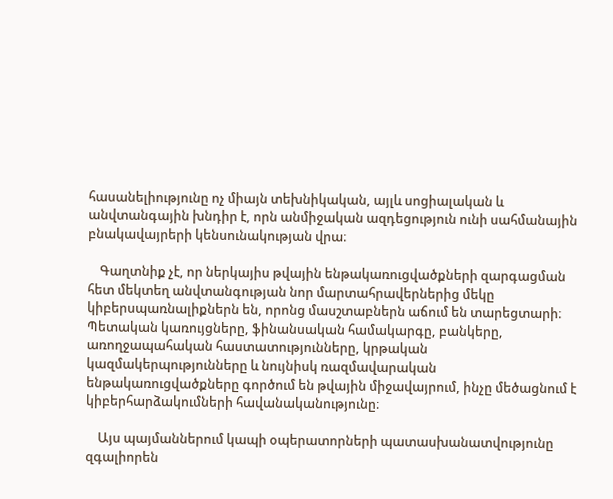հասանելիությունը ոչ միայն տեխնիկական, այլև սոցիալական և անվտանգային խնդիր է, որն անմիջական ազդեցություն ունի սահմանային բնակավայրերի կենսունակության վրա։

    Գաղտնիք չէ, որ ներկայիս թվային ենթակառուցվածքների զարգացման հետ մեկտեղ անվտանգության նոր մարտահրավերներից մեկը կիբերսպառնալիքներն են, որոնց մասշտաբներն աճում են տարեցտարի։ Պետական կառույցները, ֆինանսական համակարգը, բանկերը, առողջապահական հաստատությունները, կրթական կազմակերպությունները և նույնիսկ ռազմավարական ենթակառուցվածքները գործում են թվային միջավայրում, ինչը մեծացնում է կիբերհարձակումների հավանականությունը։

    Այս պայմաններում կապի օպերատորների պատասխանատվությունը զգալիորեն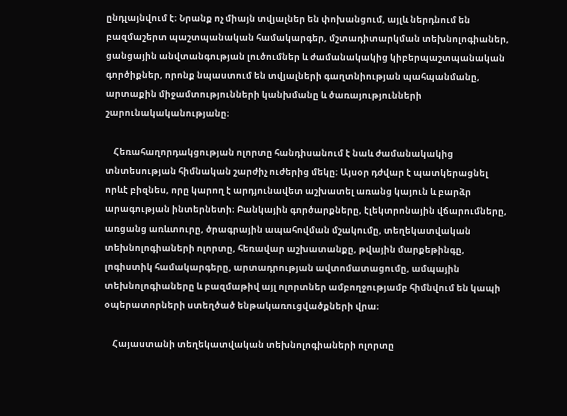ընդլայնվում է։ Նրանք ոչ միայն տվյալներ են փոխանցում, այլև ներդնում են բազմաշերտ պաշտպանական համակարգեր, մշտադիտարկման տեխնոլոգիաներ, ցանցային անվտանգության լուծումներ և ժամանակակից կիբերպաշտպանական գործիքներ, որոնք նպաստում են տվյալների գաղտնիության պահպանմանը, արտաքին միջամտությունների կանխմանը և ծառայությունների շարունակականությանը։

    Հեռահաղորդակցության ոլորտը հանդիսանում է նաև ժամանակակից տնտեսության հիմնական շարժիչ ուժերից մեկը։ Այսօր դժվար է պատկերացնել որևէ բիզնես, որը կարող է արդյունավետ աշխատել առանց կայուն և բարձր արագության ինտերնետի։ Բանկային գործարքները, էլեկտրոնային վճարումները, առցանց առևտուրը, ծրագրային ապահովման մշակումը, տեղեկատվական տեխնոլոգիաների ոլորտը, հեռավար աշխատանքը, թվային մարքեթինգը, լոգիստիկ համակարգերը, արտադրության ավտոմատացումը, ամպային տեխնոլոգիաները և բազմաթիվ այլ ոլորտներ ամբողջությամբ հիմնվում են կապի օպերատորների ստեղծած ենթակառուցվածքների վրա։

    Հայաստանի տեղեկատվական տեխնոլոգիաների ոլորտը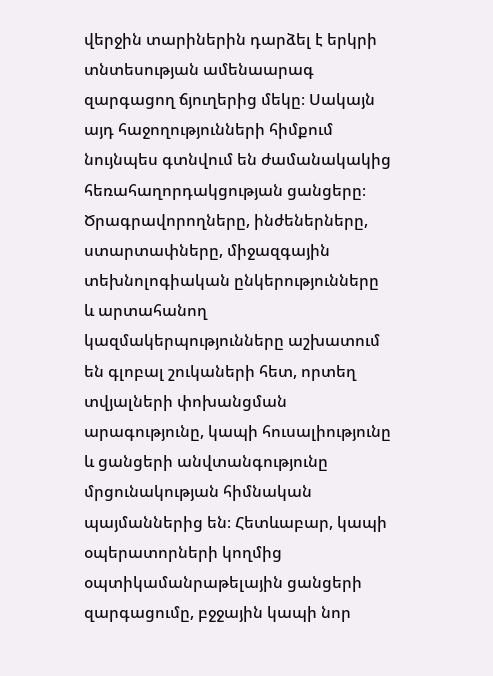վերջին տարիներին դարձել է երկրի տնտեսության ամենաարագ զարգացող ճյուղերից մեկը։ Սակայն այդ հաջողությունների հիմքում նույնպես գտնվում են ժամանակակից հեռահաղորդակցության ցանցերը։ Ծրագրավորողները, ինժեներները, ստարտափները, միջազգային տեխնոլոգիական ընկերությունները և արտահանող կազմակերպությունները աշխատում են գլոբալ շուկաների հետ, որտեղ տվյալների փոխանցման արագությունը, կապի հուսալիությունը և ցանցերի անվտանգությունը մրցունակության հիմնական պայմաններից են։ Հետևաբար, կապի օպերատորների կողմից օպտիկամանրաթելային ցանցերի զարգացումը, բջջային կապի նոր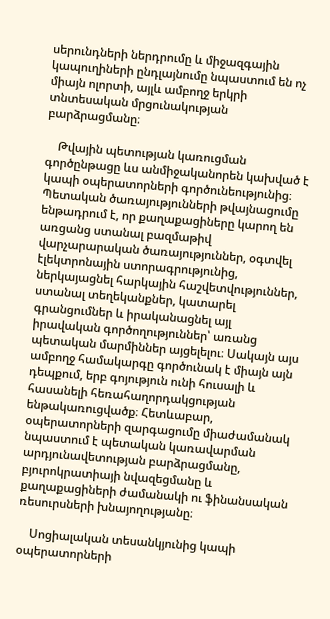սերունդների ներդրումը և միջազգային կապուղիների ընդլայնումը նպաստում են ոչ միայն ոլորտի, այլև ամբողջ երկրի տնտեսական մրցունակության բարձրացմանը։

    Թվային պետության կառուցման գործընթացը ևս անմիջականորեն կախված է կապի օպերատորների գործունեությունից։ Պետական ծառայությունների թվայնացումը ենթադրում է, որ քաղաքացիները կարող են առցանց ստանալ բազմաթիվ վարչարարական ծառայություններ, օգտվել էլեկտրոնային ստորագրությունից, ներկայացնել հարկային հաշվետվություններ, ստանալ տեղեկանքներ, կատարել գրանցումներ և իրականացնել այլ իրավական գործողություններ՝ առանց պետական մարմիններ այցելելու։ Սակայն այս ամբողջ համակարգը գործունակ է միայն այն դեպքում, երբ գոյություն ունի հուսալի և հասանելի հեռահաղորդակցության ենթակառուցվածք։ Հետևաբար, օպերատորների զարգացումը միաժամանակ նպաստում է պետական կառավարման արդյունավետության բարձրացմանը, բյուրոկրատիայի նվազեցմանը և քաղաքացիների ժամանակի ու ֆինանսական ռեսուրսների խնայողությանը։

    Սոցիալական տեսանկյունից կապի օպերատորների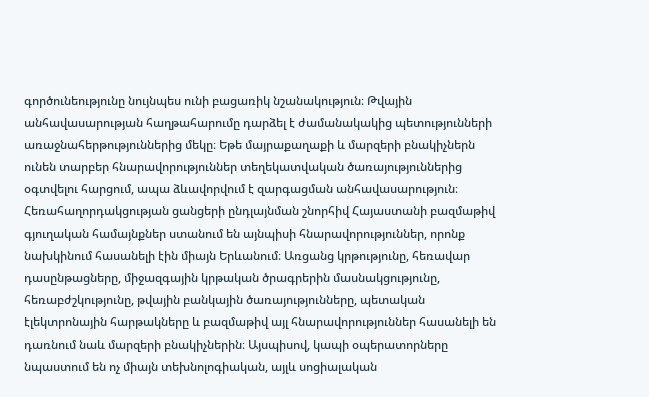գործունեությունը նույնպես ունի բացառիկ նշանակություն։ Թվային անհավասարության հաղթահարումը դարձել է ժամանակակից պետությունների առաջնահերթություններից մեկը։ Եթե մայրաքաղաքի և մարզերի բնակիչներն ունեն տարբեր հնարավորություններ տեղեկատվական ծառայություններից օգտվելու հարցում, ապա ձևավորվում է զարգացման անհավասարություն։ Հեռահաղորդակցության ցանցերի ընդլայնման շնորհիվ Հայաստանի բազմաթիվ գյուղական համայնքներ ստանում են այնպիսի հնարավորություններ, որոնք նախկինում հասանելի էին միայն Երևանում։ Առցանց կրթությունը, հեռավար դասընթացները, միջազգային կրթական ծրագրերին մասնակցությունը, հեռաբժշկությունը, թվային բանկային ծառայությունները, պետական էլեկտրոնային հարթակները և բազմաթիվ այլ հնարավորություններ հասանելի են դառնում նաև մարզերի բնակիչներին։ Այսպիսով, կապի օպերատորները նպաստում են ոչ միայն տեխնոլոգիական, այլև սոցիալական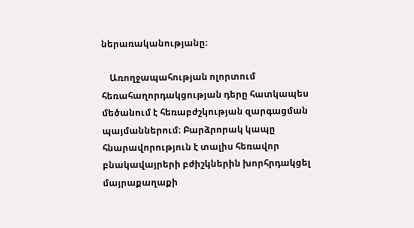ներառականությանը։

    Առողջապահության ոլորտում հեռահաղորդակցության դերը հատկապես մեծանում է հեռաբժշկության զարգացման պայմաններում։ Բարձրորակ կապը հնարավորություն է տալիս հեռավոր բնակավայրերի բժիշկներին խորհրդակցել մայրաքաղաքի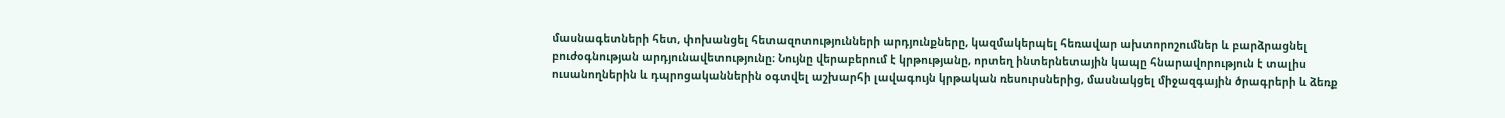մասնագետների հետ, փոխանցել հետազոտությունների արդյունքները, կազմակերպել հեռավար ախտորոշումներ և բարձրացնել բուժօգնության արդյունավետությունը։ Նույնը վերաբերում է կրթությանը, որտեղ ինտերնետային կապը հնարավորություն է տալիս ուսանողներին և դպրոցականներին օգտվել աշխարհի լավագույն կրթական ռեսուրսներից, մասնակցել միջազգային ծրագրերի և ձեռք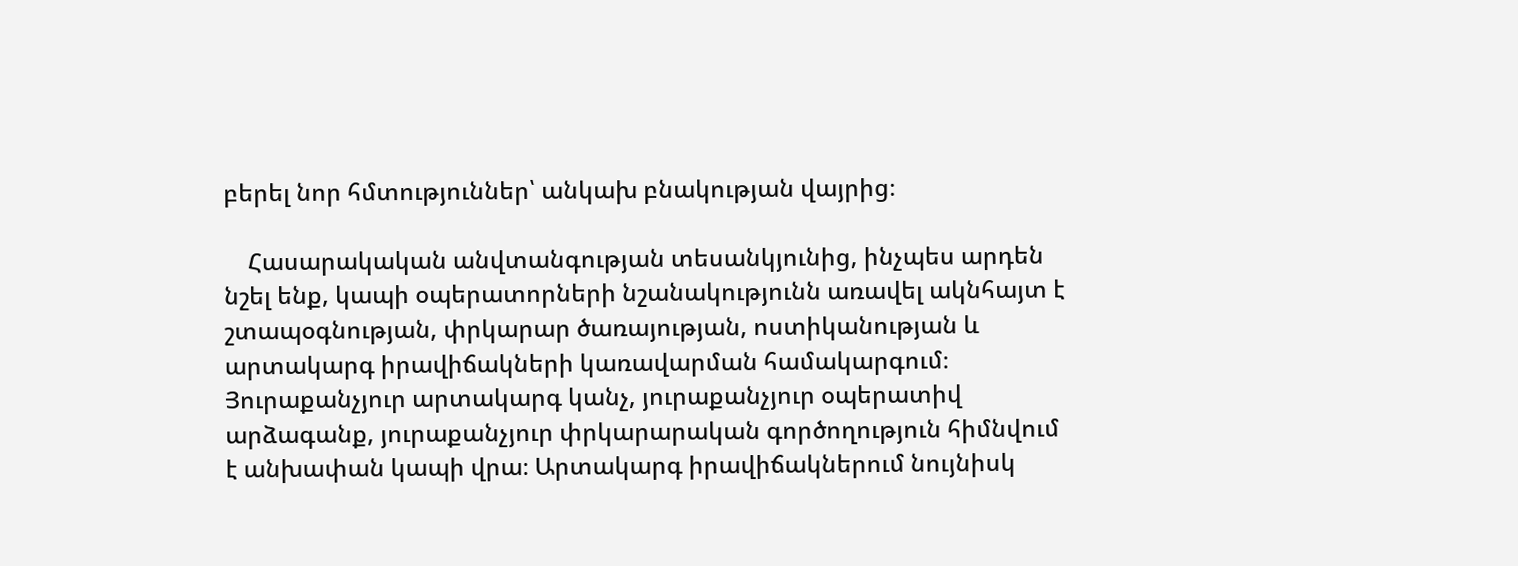բերել նոր հմտություններ՝ անկախ բնակության վայրից։

    Հասարակական անվտանգության տեսանկյունից, ինչպես արդեն նշել ենք, կապի օպերատորների նշանակությունն առավել ակնհայտ է շտապօգնության, փրկարար ծառայության, ոստիկանության և արտակարգ իրավիճակների կառավարման համակարգում։ Յուրաքանչյուր արտակարգ կանչ, յուրաքանչյուր օպերատիվ արձագանք, յուրաքանչյուր փրկարարական գործողություն հիմնվում է անխափան կապի վրա։ Արտակարգ իրավիճակներում նույնիսկ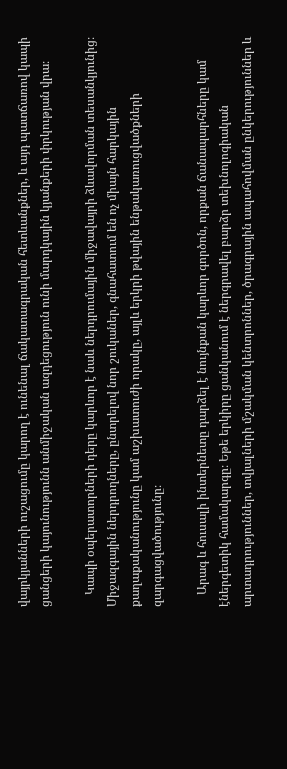վայրկյանների ուշացումը կարող է ունենալ ճակատագրական հետևանքներ, և այդ պատճառով կապի ցանցերի կայունությունն անմիջական ազդեցություն ունի մարդկային կյանքերի փրկության վրա։

    Կապի օպերատորների դերը կարևոր է նաև ներդրումային միջավայրի ձևավորման տեսանկյունից։ Միջազգային ներդրողները, ընտրելով նոր շուկաներ, գնահատում են ոչ միայն հարկային քաղաքականությունը կամ աշխատուժի որակը, այլև երկրի թվային ենթակառուցվածքների զարգացվածությունը։

    Արագ և հուսալի ինտերնետը դարձել է նույնքան կարևոր գործոն, որքան ճանապարհները կամ էներգետիկ համակարգը։ Եթե երկիրը ցանկանում է ներգրավել բարձր տեխնոլոգիական արտադրություններ, տվյալների մշակման կենտրոններ, ծրագրային ապահովման ընկերություններ և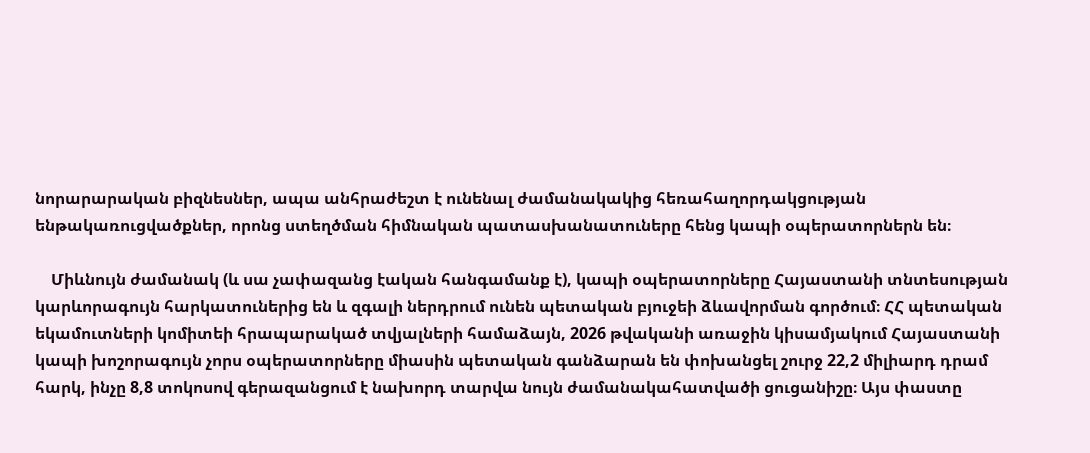նորարարական բիզնեսներ, ապա անհրաժեշտ է ունենալ ժամանակակից հեռահաղորդակցության ենթակառուցվածքներ, որոնց ստեղծման հիմնական պատասխանատուները հենց կապի օպերատորներն են։

    Միևնույն ժամանակ (և սա չափազանց էական հանգամանք է), կապի օպերատորները Հայաստանի տնտեսության կարևորագույն հարկատուներից են և զգալի ներդրում ունեն պետական բյուջեի ձևավորման գործում։ ՀՀ պետական եկամուտների կոմիտեի հրապարակած տվյալների համաձայն, 2026 թվականի առաջին կիսամյակում Հայաստանի կապի խոշորագույն չորս օպերատորները միասին պետական գանձարան են փոխանցել շուրջ 22,2 միլիարդ դրամ հարկ, ինչը 8,8 տոկոսով գերազանցում է նախորդ տարվա նույն ժամանակահատվածի ցուցանիշը։ Այս փաստը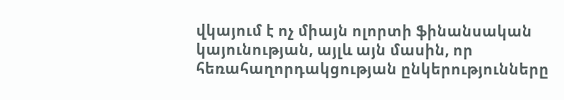վկայում է ոչ միայն ոլորտի ֆինանսական կայունության, այլև այն մասին, որ հեռահաղորդակցության ընկերությունները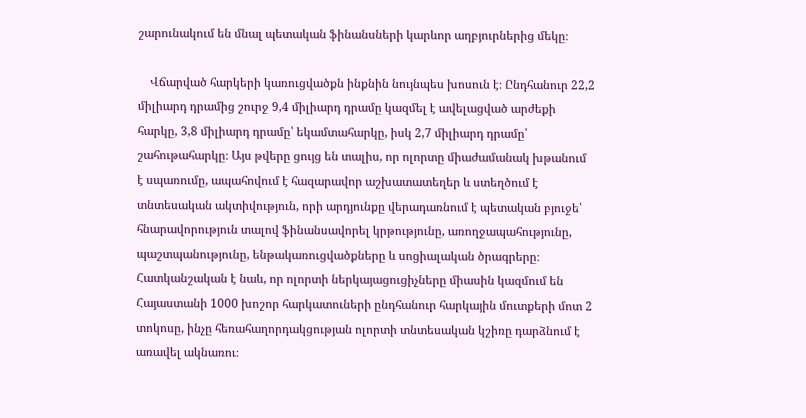շարունակում են մնալ պետական ֆինանսների կարևոր աղբյուրներից մեկը։

    Վճարված հարկերի կառուցվածքն ինքնին նույնպես խոսուն է։ Ընդհանուր 22,2 միլիարդ դրամից շուրջ 9,4 միլիարդ դրամը կազմել է ավելացված արժեքի հարկը, 3,8 միլիարդ դրամը՝ եկամտահարկը, իսկ 2,7 միլիարդ դրամը՝ շահութահարկը։ Այս թվերը ցույց են տալիս, որ ոլորտը միաժամանակ խթանում է սպառումը, ապահովում է հազարավոր աշխատատեղեր և ստեղծում է տնտեսական ակտիվություն, որի արդյունքը վերադառնում է պետական բյուջե՝ հնարավորություն տալով ֆինանսավորել կրթությունը, առողջապահությունը, պաշտպանությունը, ենթակառուցվածքները և սոցիալական ծրագրերը։ Հատկանշական է նաև, որ ոլորտի ներկայացուցիչները միասին կազմում են Հայաստանի 1000 խոշոր հարկատուների ընդհանուր հարկային մուտքերի մոտ 2 տոկոսը, ինչը հեռահաղորդակցության ոլորտի տնտեսական կշիռը դարձնում է առավել ակնառու։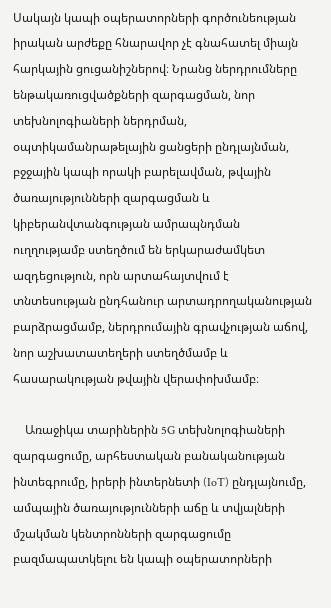Սակայն կապի օպերատորների գործունեության իրական արժեքը հնարավոր չէ գնահատել միայն հարկային ցուցանիշներով։ Նրանց ներդրումները ենթակառուցվածքների զարգացման, նոր տեխնոլոգիաների ներդրման, օպտիկամանրաթելային ցանցերի ընդլայնման, բջջային կապի որակի բարելավման, թվային ծառայությունների զարգացման և կիբերանվտանգության ամրապնդման ուղղությամբ ստեղծում են երկարաժամկետ ազդեցություն, որն արտահայտվում է տնտեսության ընդհանուր արտադրողականության բարձրացմամբ, ներդրումային գրավչության աճով, նոր աշխատատեղերի ստեղծմամբ և հասարակության թվային վերափոխմամբ։

    Առաջիկա տարիներին 5G տեխնոլոգիաների զարգացումը, արհեստական բանականության ինտեգրումը, իրերի ինտերնետի (IoT) ընդլայնումը, ամպային ծառայությունների աճը և տվյալների մշակման կենտրոնների զարգացումը բազմապատկելու են կապի օպերատորների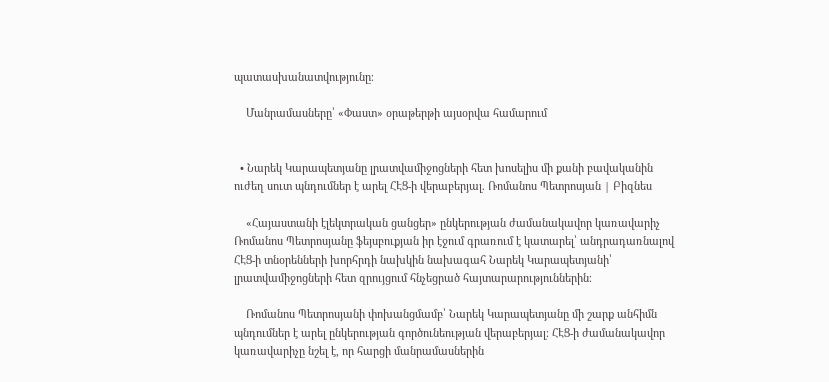պատասխանատվությունը։

    Մանրամասները՝ «Փաստ» օրաթերթի այսօրվա համարում


  • Նարեկ Կարապետյանը լրատվամիջոցների հետ խոսելիս մի քանի բավականին ուժեղ սուտ պնդումներ է արել ՀԷՑ-ի վերաբերյալ. Ռոմանոս Պետրոսյան | Բիզնես

    «Հայաստանի էլեկտրական ցանցեր» ընկերության ժամանակավոր կառավարիչ Ռոմանոս Պետրոսյանը ֆեյսբուքյան իր էջում գրառում է կատարել՝ անդրադառնալով ՀԷՑ-ի տնօրենների խորհրդի նախկին նախագահ Նարեկ Կարապետյանի՝ լրատվամիջոցների հետ զրույցում հնչեցրած հայտարարություններին։

    Ռոմանոս Պետրոսյանի փոխանցմամբ՝ Նարեկ Կարապետյանը մի շարք անհիմն պնդումներ է արել ընկերության գործունեության վերաբերյալ։ ՀԷՑ-ի ժամանակավոր կառավարիչը նշել է, որ հարցի մանրամասներին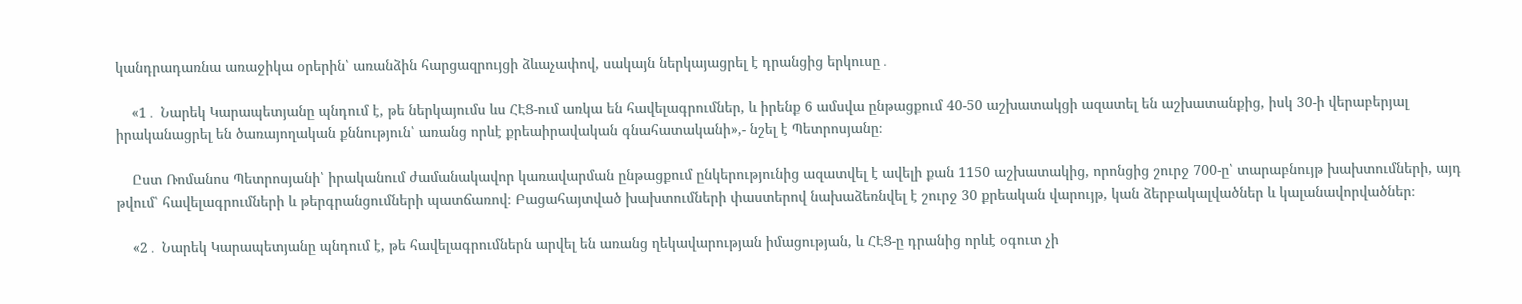կանդրադառնա առաջիկա օրերին՝ առանձին հարցազրույցի ձևաչափով, սակայն ներկայացրել է դրանցից երկուսը․

    «1․ Նարեկ Կարապետյանը պնդում է, թե ներկայումս ևս ՀԷՑ-ում առկա են հավելագրումներ, և իրենք 6 ամսվա ընթացքում 40-50 աշխատակցի ազատել են աշխատանքից, իսկ 30-ի վերաբերյալ իրականացրել են ծառայողական քննություն՝ առանց որևէ քրեաիրավական գնահատականի»,- նշել է Պետրոսյանը։

    Ըստ Ռոմանոս Պետրոսյանի՝ իրականում ժամանակավոր կառավարման ընթացքում ընկերությունից ազատվել է ավելի քան 1150 աշխատակից, որոնցից շուրջ 700-ը՝ տարաբնույթ խախտումների, այդ թվում՝ հավելագրումների և թերգրանցումների պատճառով։ Բացահայտված խախտումների փաստերով նախաձեռնվել է շուրջ 30 քրեական վարույթ, կան ձերբակալվածներ և կալանավորվածներ։

    «2․ Նարեկ Կարապետյանը պնդում է, թե հավելագրումներն արվել են առանց ղեկավարության իմացության, և ՀԷՑ-ը դրանից որևէ օգուտ չի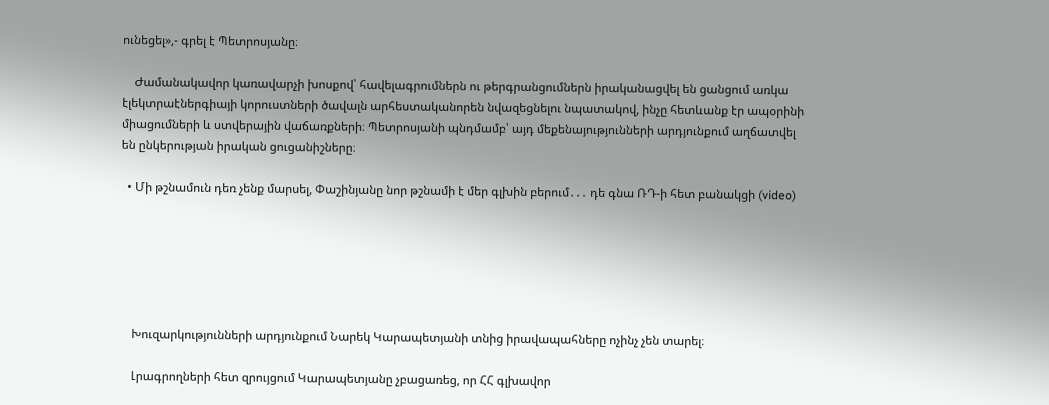ունեցել»,- գրել է Պետրոսյանը։

    Ժամանակավոր կառավարչի խոսքով՝ հավելագրումներն ու թերգրանցումներն իրականացվել են ցանցում առկա էլեկտրաէներգիայի կորուստների ծավալն արհեստականորեն նվազեցնելու նպատակով, ինչը հետևանք էր ապօրինի միացումների և ստվերային վաճառքների։ Պետրոսյանի պնդմամբ՝ այդ մեքենայությունների արդյունքում աղճատվել են ընկերության իրական ցուցանիշները։

  • Մի թշնամուն դեռ չենք մարսել, Փաշինյանը նոր թշնամի է մեր գլխին բերում․․․ դե գնա ՌԴ-ի հետ բանակցի (video)






    Խուզարկությունների արդյունքում Նարեկ Կարապետյանի տնից իրավապահները ոչինչ չեն տարել։

    Լրագրողների հետ զրույցում Կարապետյանը չբացառեց, որ ՀՀ գլխավոր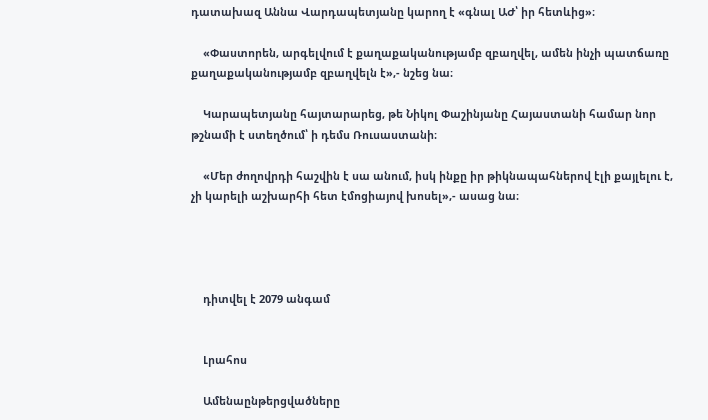դատախազ Աննա Վարդապետյանը կարող է «գնալ ԱԺ՝ իր հետևից»։

    «Փաստորեն, արգելվում է քաղաքականությամբ զբաղվել, ամեն ինչի պատճառը քաղաքականությամբ զբաղվելն է»,- նշեց նա։

    Կարապետյանը հայտարարեց, թե Նիկոլ Փաշինյանը Հայաստանի համար նոր թշնամի է ստեղծում՝ ի դեմս Ռուսաստանի։

    «Մեր ժողովրդի հաշվին է սա անում, իսկ ինքը իր թիկնապահներով էլի քայլելու է, չի կարելի աշխարհի հետ էմոցիայով խոսել»,- ասաց նա։




    դիտվել է 2079 անգամ


    Լրահոս

    Ամենաընթերցվածները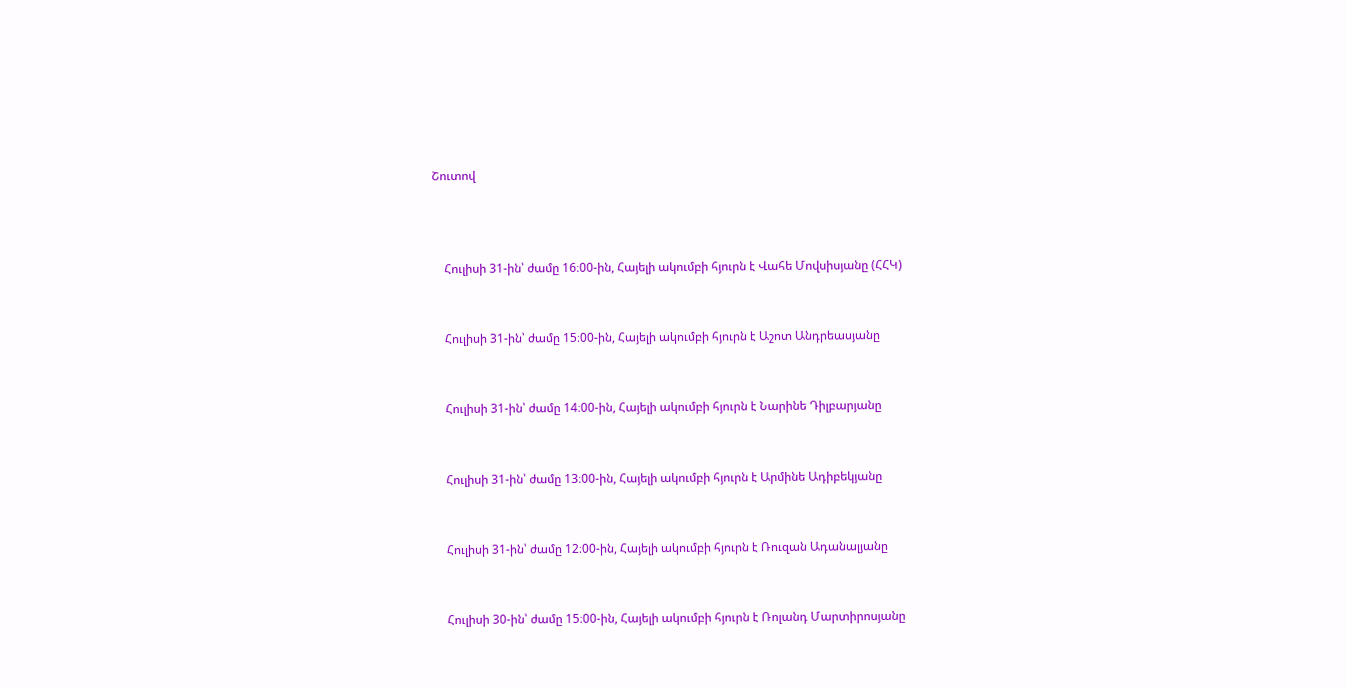Շուտով



    Հուլիսի 31-ին՝ ժամը 16։00-ին, Հայելի ակումբի հյուրն է Վահե Մովսիսյանը (ՀՀԿ)


    Հուլիսի 31-ին՝ ժամը 15։00-ին, Հայելի ակումբի հյուրն է Աշոտ Անդրեասյանը


    Հուլիսի 31-ին՝ ժամը 14։00-ին, Հայելի ակումբի հյուրն է Նարինե Դիլբարյանը


    Հուլիսի 31-ին՝ ժամը 13։00-ին, Հայելի ակումբի հյուրն է Արմինե Ադիբեկյանը


    Հուլիսի 31-ին՝ ժամը 12։00-ին, Հայելի ակումբի հյուրն է Ռուզան Ադանալյանը


    Հուլիսի 30-ին՝ ժամը 15։00-ին, Հայելի ակումբի հյուրն է Ռոլանդ Մարտիրոսյանը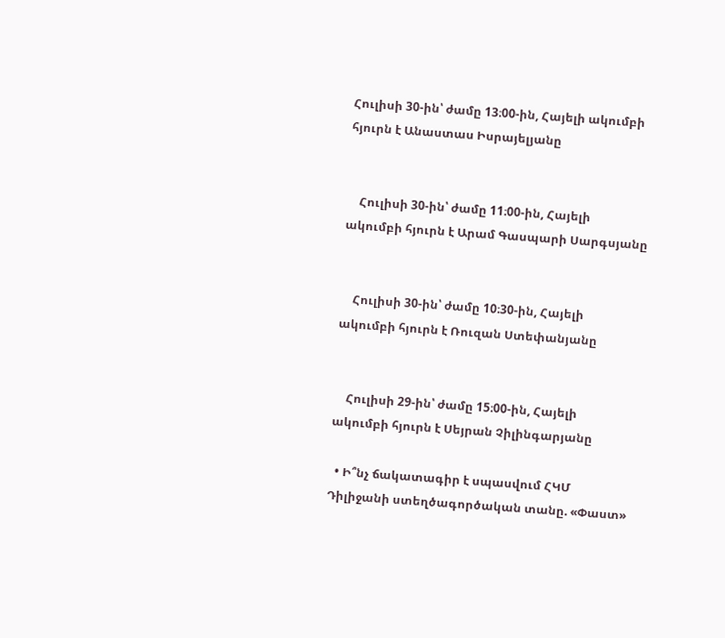Հուլիսի 30-ին՝ ժամը 13։00-ին, Հայելի ակումբի հյուրն է Անաստաս Իսրայելյանը


    Հուլիսի 30-ին՝ ժամը 11։00-ին, Հայելի ակումբի հյուրն է Արամ Գասպարի Սարգսյանը


    Հուլիսի 30-ին՝ ժամը 10։30-ին, Հայելի ակումբի հյուրն է Ռուզան Ստեփանյանը


    Հուլիսի 29-ին՝ ժամը 15։00-ին, Հայելի ակումբի հյուրն է Սեյրան Չիլինգարյանը

  • Ի՞նչ ճակատագիր է սպասվում ՀԿՄ Դիլիջանի ստեղծագործական տանը. «Փաստ»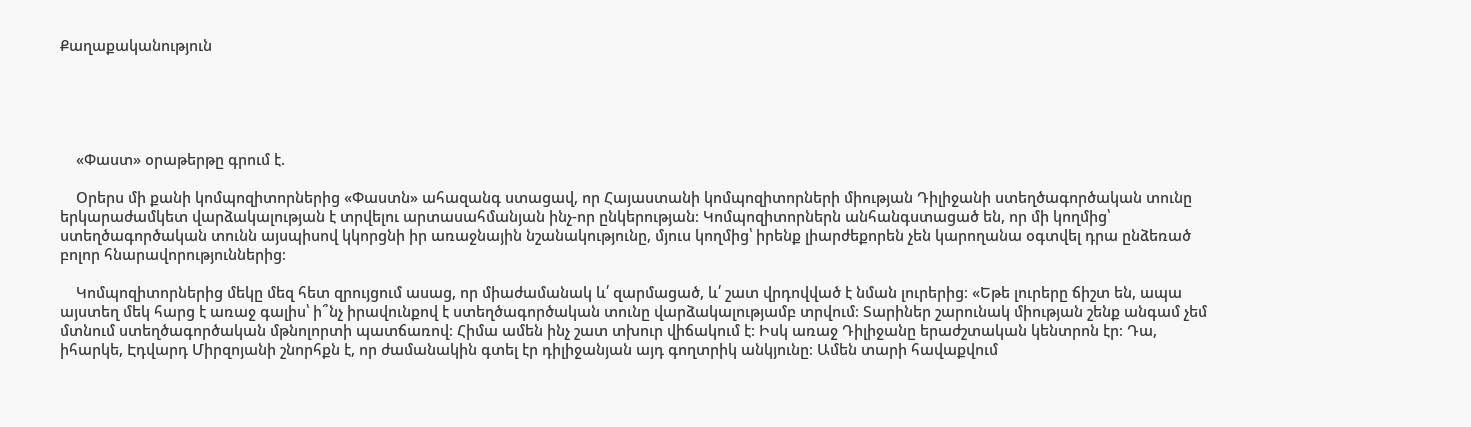Քաղաքականություն





    «Փաստ» օրաթերթը գրում է.

    Օրերս մի քանի կոմպոզիտորներից «Փաստն» ահազանգ ստացավ, որ Հայաստանի կոմպոզիտորների միության Դիլիջանի ստեղծագործական տունը երկարաժամկետ վարձակալության է տրվելու արտասահմանյան ինչ-որ ընկերության։ Կոմպոզիտորներն անհանգստացած են, որ մի կողմից՝ ստեղծագործական տունն այսպիսով կկորցնի իր առաջնային նշանակությունը, մյուս կողմից՝ իրենք լիարժեքորեն չեն կարողանա օգտվել դրա ընձեռած բոլոր հնարավորություններից։

    Կոմպոզիտորներից մեկը մեզ հետ զրույցում ասաց, որ միաժամանակ և՛ զարմացած, և՛ շատ վրդովված է նման լուրերից։ «Եթե լուրերը ճիշտ են, ապա այստեղ մեկ հարց է առաջ գալիս՝ ի՞նչ իրավունքով է ստեղծագործական տունը վարձակալությամբ տրվում։ Տարիներ շարունակ միության շենք անգամ չեմ մտնում ստեղծագործական մթնոլորտի պատճառով։ Հիմա ամեն ինչ շատ տխուր վիճակում է։ Իսկ առաջ Դիլիջանը երաժշտական կենտրոն էր։ Դա, իհարկե, Էդվարդ Միրզոյանի շնորհքն է, որ ժամանակին գտել էր դիլիջանյան այդ գողտրիկ անկյունը։ Ամեն տարի հավաքվում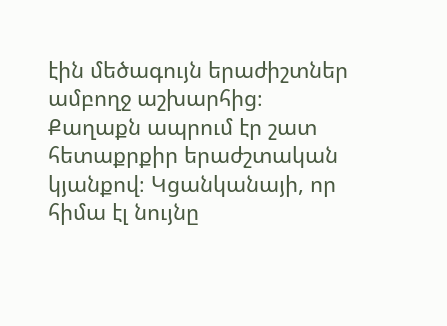էին մեծագույն երաժիշտներ ամբողջ աշխարհից։ Քաղաքն ապրում էր շատ հետաքրքիր երաժշտական կյանքով։ Կցանկանայի, որ հիմա էլ նույնը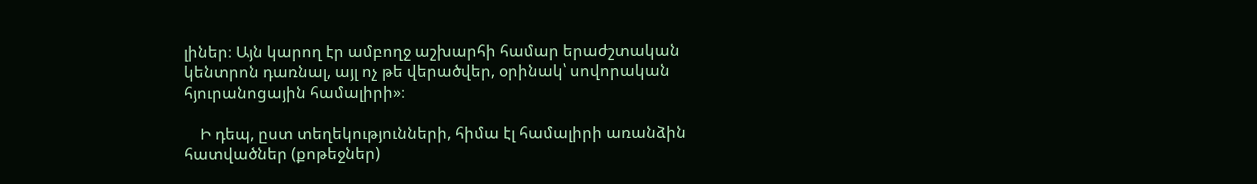լիներ։ Այն կարող էր ամբողջ աշխարհի համար երաժշտական կենտրոն դառնալ, այլ ոչ թե վերածվեր, օրինակ՝ սովորական հյուրանոցային համալիրի»։

    Ի դեպ, ըստ տեղեկությունների, հիմա էլ համալիրի առանձին հատվածներ (քոթեջներ)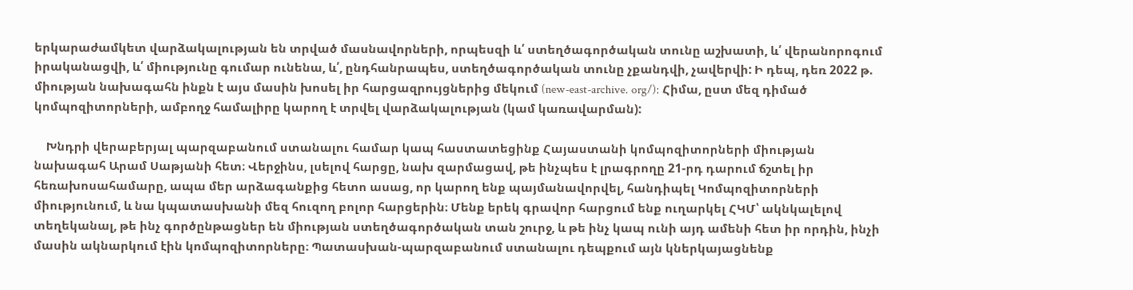երկարաժամկետ վարձակալության են տրված մասնավորների, որպեսզի և՛ ստեղծագործական տունը աշխատի, և՛ վերանորոգում իրականացվի, և՛ միությունը գումար ունենա, և՛, ընդհանրապես, ստեղծագործական տունը չքանդվի, չավերվի: Ի դեպ, դեռ 2022 թ. միության նախագահն ինքն է այս մասին խոսել իր հարցազրույցներից մեկում (new-east-archive. org/): Հիմա, ըստ մեզ դիմած կոմպոզիտորների, ամբողջ համալիրը կարող է տրվել վարձակալության (կամ կառավարման):

    Խնդրի վերաբերյալ պարզաբանում ստանալու համար կապ հաստատեցինք Հայաստանի կոմպոզիտորների միության նախագահ Արամ Սաթյանի հետ։ Վերջինս, լսելով հարցը, նախ զարմացավ, թե ինչպես է լրագրողը 21-րդ դարում ճշտել իր հեռախոսահամարը, ապա մեր արձագանքից հետո ասաց, որ կարող ենք պայմանավորվել, հանդիպել Կոմպոզիտորների միությունում, և նա կպատասխանի մեզ հուզող բոլոր հարցերին։ Մենք երեկ գրավոր հարցում ենք ուղարկել ՀԿՄ՝ ակնկալելով տեղեկանալ, թե ինչ գործընթացներ են միության ստեղծագործական տան շուրջ, և թե ինչ կապ ունի այդ ամենի հետ իր որդին, ինչի մասին ակնարկում էին կոմպոզիտորները։ Պատասխան-պարզաբանում ստանալու դեպքում այն կներկայացնենք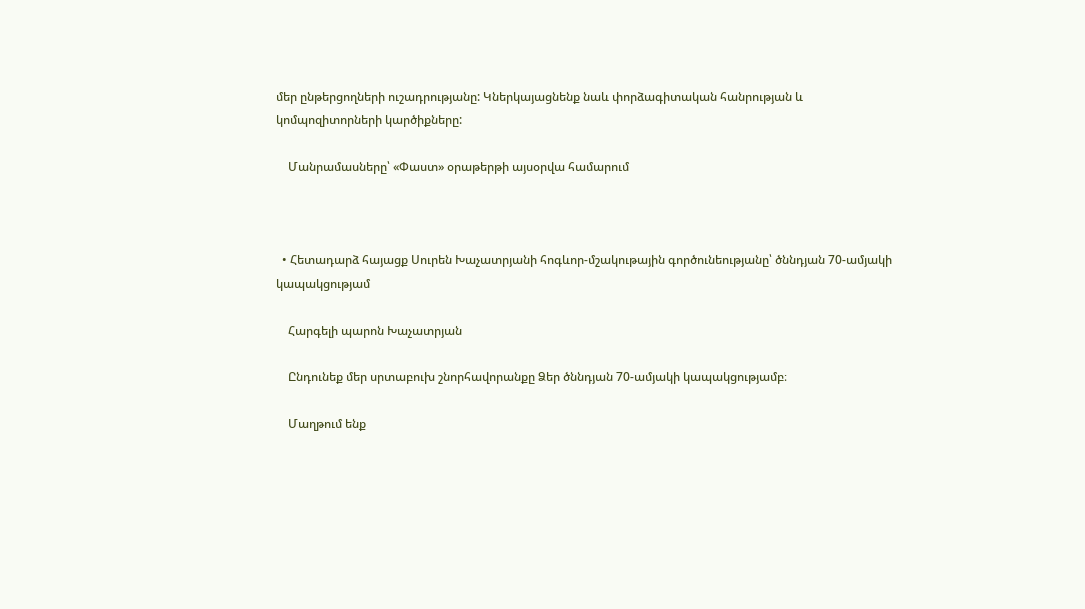մեր ընթերցողների ուշադրությանը: Կներկայացնենք նաև փորձագիտական հանրության և կոմպոզիտորների կարծիքները:

    Մանրամասները՝ «Փաստ» օրաթերթի այսօրվա համարում



  • Հետադարձ հայացք Սուրեն Խաչատրյանի հոգևոր-մշակութային գործունեությանը՝ ծննդյան 70-ամյակի կապակցությամ

    Հարգելի պարոն Խաչատրյան

    Ընդունեք մեր սրտաբուխ շնորհավորանքը Ձեր ծննդյան 70-ամյակի կապակցությամբ։

    Մաղթում ենք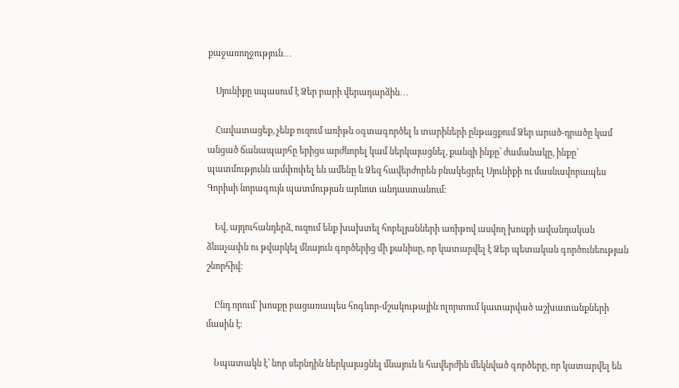քաջառողջություն․․․

    Սյունիքը սպասում է Ձեր բարի վերադարձին․․․

    Հավատացեք, չենք ուզում առիթն օգտագործել և տարիների ընթացքում Ձեր արած-դրածը կամ անցած ճանապարհը երիցս արժևորել կամ ներկայացնել, քանզի ինքը՝ ժամանակը, ինքը՝ պատմությունն ամփոփել են ամենը և Ձեզ հավերժորեն բնակեցրել Սյունիքի ու մասնավորապես Գորիսի նորագույն պատմության արևոտ անդաստանում։

    Եվ, այդուհանդերձ, ուզում ենք խախտել հոբելյանների առիթով ասվող խոսքի ավանդական ձևաչափն ու թվարկել մնայուն գործերից մի քանիսը, որ կատարվել է Ձեր պետական գործունեության շնորհիվ։

    Ընդ որում՝ խոսքը բացառապես հոգևոր-մշակութային ոլորտում կատարված աշխատանքների մասին է։

    Նպատակն է՝ նոր սերնդին ներկայացնել մնայուն և հավերժին մեկնված գործերը, որ կատարվել են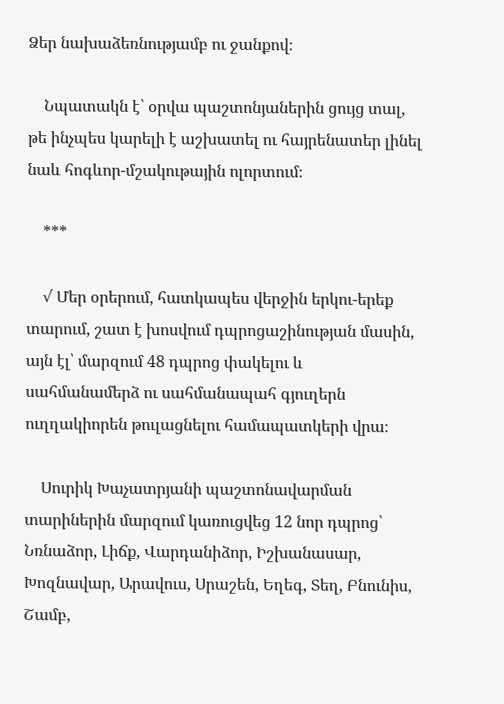Ձեր նախաձեռնությամբ ու ջանքով։

    Նպատակն է՝ օրվա պաշտոնյաներին ցույց տալ, թե ինչպես կարելի է աշխատել ու հայրենատեր լինել նաև հոգևոր-մշակութային ոլորտում։

    ***

    √ Մեր օրերում, հատկապես վերջին երկու-երեք տարում, շատ է խոսվում դպրոցաշինության մասին, այն էլ՝ մարզում 48 դպրոց փակելու և սահմանամերձ ու սահմանապահ գյուղերն ուղղակիորեն թուլացնելու համապատկերի վրա։

    Սուրիկ Խաչատրյանի պաշտոնավարման տարիներին մարզում կառուցվեց 12 նոր դպրոց՝ Նռնաձոր, Լիճք, Վարդանիձոր, Իշխանասար, Խոզնավար, Արավուս, Սրաշեն, Եղեգ, Տեղ, Բնունիս, Շամբ,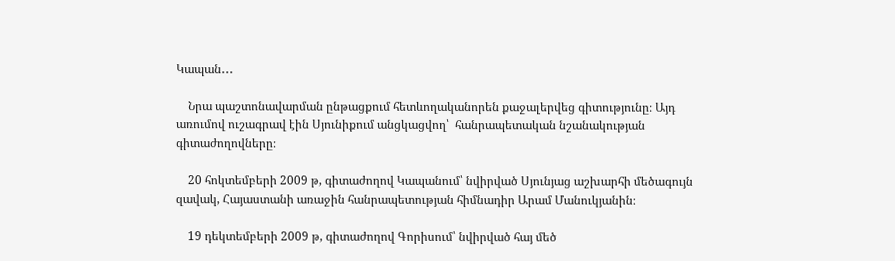Կապան․․․

    Նրա պաշտոնավարման ընթացքում հետևողականորեն քաջալերվեց գիտությունը։ Այդ առումով ուշագրավ էին Սյունիքում անցկացվող՝  հանրապետական նշանակության գիտաժողովները։

    20 հոկտեմբերի 2009 թ, գիտաժողով Կապանում՝ նվիրված Սյունյաց աշխարհի մեծագույն զավակ, Հայաստանի առաջին հանրապետության հիմնադիր Արամ Մանուկյանին։

    19 դեկտեմբերի 2009 թ, գիտաժողով Գորիսում՝ նվիրված հայ մեծ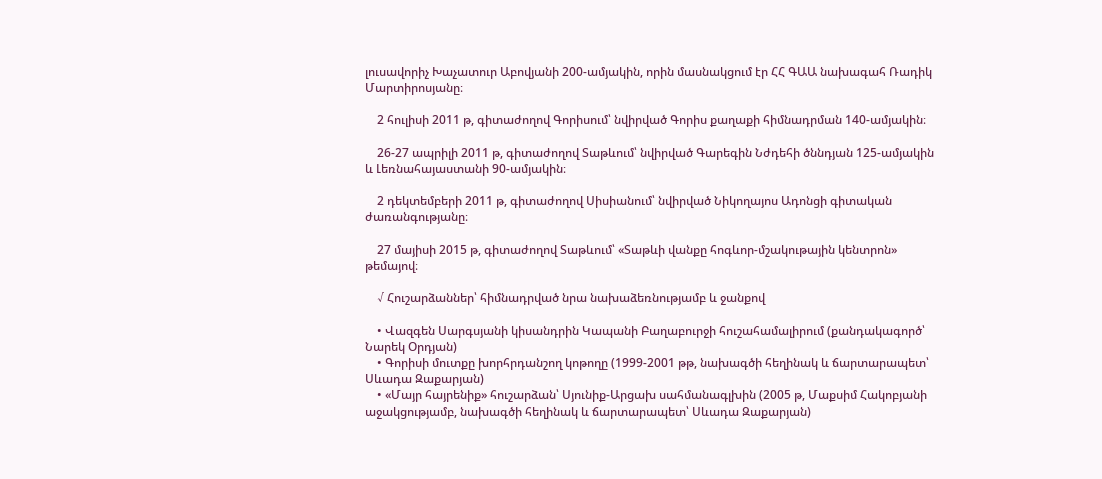լուսավորիչ Խաչատուր Աբովյանի 200-ամյակին, որին մասնակցում էր ՀՀ ԳԱԱ նախագահ Ռադիկ Մարտիրոսյանը։

    2 հուլիսի 2011 թ, գիտաժողով Գորիսում՝ նվիրված Գորիս քաղաքի հիմնադրման 140-ամյակին։

    26-27 ապրիլի 2011 թ, գիտաժողով Տաթևում՝ նվիրված Գարեգին Նժդեհի ծննդյան 125-ամյակին և Լեռնահայաստանի 90-ամյակին։

    2 դեկտեմբերի 2011 թ, գիտաժողով Սիսիանում՝ նվիրված Նիկողայոս Ադոնցի գիտական ժառանգությանը։

    27 մայիսի 2015 թ, գիտաժողով Տաթևում՝ «Տաթևի վանքը հոգևոր-մշակութային կենտրոն» թեմայով։

    √ Հուշարձաններ՝ հիմնադրված նրա նախաձեռնությամբ և ջանքով

    • Վազգեն Սարգսյանի կիսանդրին Կապանի Բաղաբուրջի հուշահամալիրում (քանդակագործ՝ Նարեկ Օրդյան)
    • Գորիսի մուտքը խորհրդանշող կոթողը (1999-2001 թթ, նախագծի հեղինակ և ճարտարապետ՝ Սևադա Զաքարյան)
    • «Մայր հայրենիք» հուշարձան՝ Սյունիք-Արցախ սահմանագլխին (2005 թ, Մաքսիմ Հակոբյանի աջակցությամբ, նախագծի հեղինակ և ճարտարապետ՝ Սևադա Զաքարյան)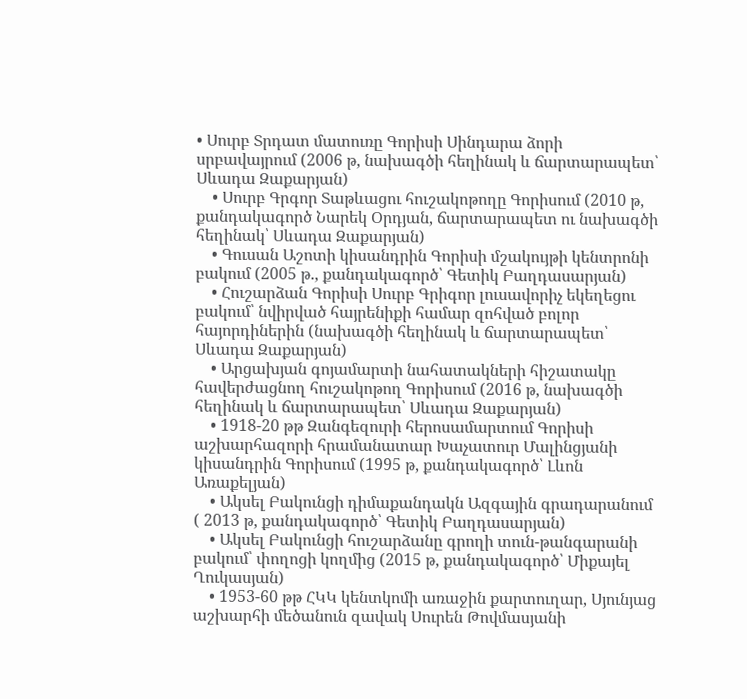• Սուրբ Տրդատ մատուռը Գորիսի Սինդարա ձորի սրբավայրում (2006 թ, նախագծի հեղինակ և ճարտարապետ՝ Սևադա Զաքարյան)
    • Սուրբ Գրգոր Տաթևացու հուշակոթողը Գորիսում (2010 թ, քանդակագործ Նարեկ Օրդյան, ճարտարապետ ու նախագծի հեղինակ՝ Սևադա Զաքարյան)
    • Գուսան Աշոտի կիսանդրին Գորիսի մշակույթի կենտրոնի բակում (2005 թ., քանդակագործ՝ Գետիկ Բաղդասարյան)
    • Հուշարձան Գորիսի Սուրբ Գրիգոր լուսավորիչ եկեղեցու բակում՝ նվիրված հայրենիքի համար զոհված բոլոր հայորդիներին (նախագծի հեղինակ և ճարտարապետ՝ Սևադա Զաքարյան)
    • Արցախյան գոյամարտի նահատակների հիշատակը հավերժացնող հուշակոթող Գորիսում (2016 թ, նախագծի հեղինակ և ճարտարապետ՝ Սևադա Զաքարյան)
    • 1918-20 թթ Զանգեզուրի հերոսամարտում Գորիսի աշխարհազորի հրամանատար Խաչատուր Մալինցյանի կիսանդրին Գորիսում (1995 թ, քանդակագործ՝ Լևոն Առաքելյան)
    • Ակսել Բակունցի դիմաքանդակն Ազգային գրադարանում ( 2013 թ, քանդակագործ՝ Գետիկ Բաղդասարյան)
    • Ակսել Բակունցի հուշարձանը գրողի տուն-թանգարանի բակում՝ փողոցի կողմից (2015 թ, քանդակագործ՝ Միքայել Ղուկասյան)
    • 1953-60 թթ ՀԿԿ կենտկոմի առաջին քարտուղար, Սյունյաց աշխարհի մեծանուն զավակ Սուրեն Թովմասյանի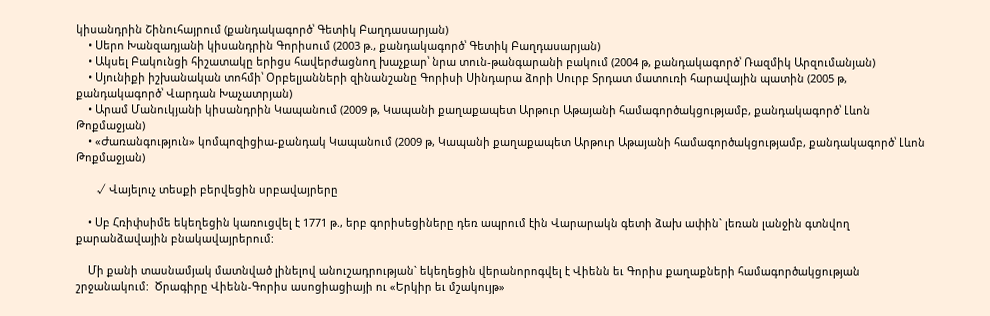կիսանդրին Շինուհայրում (քանդակագործ՝ Գետիկ Բաղդասարյան)
    • Սերո Խանզադյանի կիսանդրին Գորիսում (2003 թ., քանդակագործ՝ Գետիկ Բաղդասարյան)
    • Ակսել Բակունցի հիշատակը երիցս հավերժացնող խաչքար՝ նրա տուն-թանգարանի բակում (2004 թ, քանդակագործ՝ Ռազմիկ Արզումանյան)
    • Սյունիքի իշխանական տոհմի՝ Օրբելյանների զինանշանը Գորիսի Սինդարա ձորի Սուրբ Տրդատ մատուռի հարավային պատին (2005 թ, քանդակագործ՝ Վարդան Խաչատրյան)
    • Արամ Մանուկյանի կիսանդրին Կապանում (2009 թ, Կապանի քաղաքապետ Արթուր Աթայանի համագործակցությամբ, քանդակագործ՝ Լևոն Թոքմաջյան)
    • «Ժառանգություն» կոմպոզիցիա-քանդակ Կապանում (2009 թ, Կապանի քաղաքապետ Արթուր Աթայանի համագործակցությամբ, քանդակագործ՝ Լևոն Թոքմաջյան)

       √ Վայելուչ տեսքի բերվեցին սրբավայրերը

    • Սբ Հռիփսիմե եկեղեցին կառուցվել է 1771 թ., երբ գորիսեցիները դեռ ապրում էին Վարարակն գետի ձախ ափին` լեռան լանջին գտնվող քարանձավային բնակավայրերում:

    Մի քանի տասնամյակ մատնված լինելով անուշադրության` եկեղեցին վերանորոգվել է Վիենն եւ Գորիս քաղաքների համագործակցության շրջանակում:  Ծրագիրը Վիենն-Գորիս ասոցիացիայի ու «Երկիր եւ մշակույթ»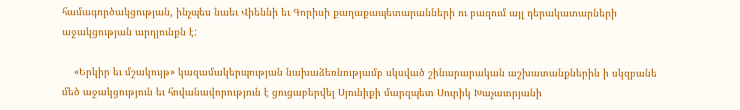համագործակցության, ինչպես նաեւ Վիեննի եւ Գորիսի քաղաքապետարանների ու բազում այլ դերակատարների աջակցության արդյունքն է:

    «Երկիր եւ մշակույթ» կազամակերպության նախաձեռնությամբ սկսված շինարարական աշխատանքներին ի սկզբանե մեծ աջակցություն եւ հովանավորություն է ցուցաբերվել Սյունիքի մարզպետ Սուրիկ Խաչատրյանի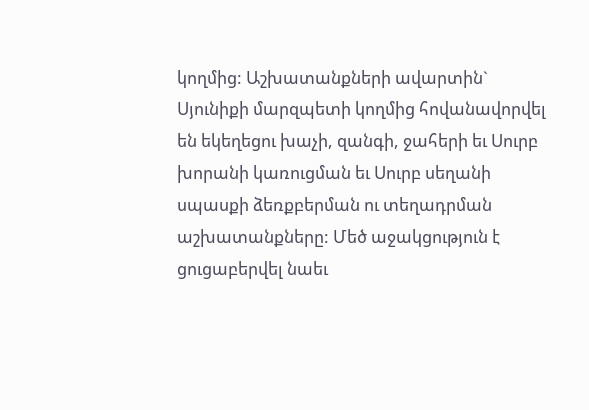կողմից: Աշխատանքների ավարտին` Սյունիքի մարզպետի կողմից հովանավորվել են եկեղեցու խաչի, զանգի, ջահերի եւ Սուրբ խորանի կառուցման եւ Սուրբ սեղանի սպասքի ձեռքբերման ու տեղադրման աշխատանքները: Մեծ աջակցություն է ցուցաբերվել նաեւ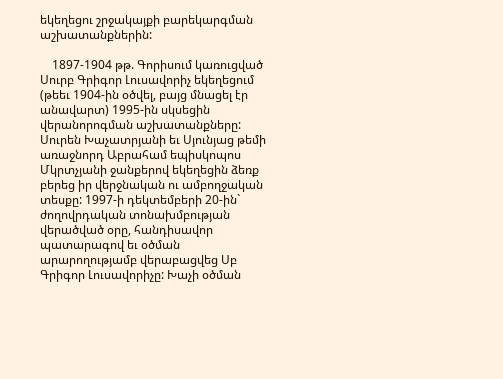եկեղեցու շրջակայքի բարեկարգման աշխատանքներին:

    1897-1904 թթ. Գորիսում կառուցված Սուրբ Գրիգոր Լուսավորիչ եկեղեցում (թեեւ 1904-ին օծվել, բայց մնացել էր անավարտ) 1995-ին սկսեցին վերանորոգման աշխատանքները: Սուրեն Խաչատրյանի եւ Սյունյաց թեմի առաջնորդ Աբրահամ եպիսկոպոս Մկրտչյանի ջանքերով եկեղեցին ձեռք բերեց իր վերջնական ու ամբողջական տեսքը: 1997-ի դեկտեմբերի 20-ին` ժողովրդական տոնախմբության վերածված օրը, հանդիսավոր պատարագով եւ օծման արարողությամբ վերաբացվեց Սբ Գրիգոր Լուսավորիչը: Խաչի օծման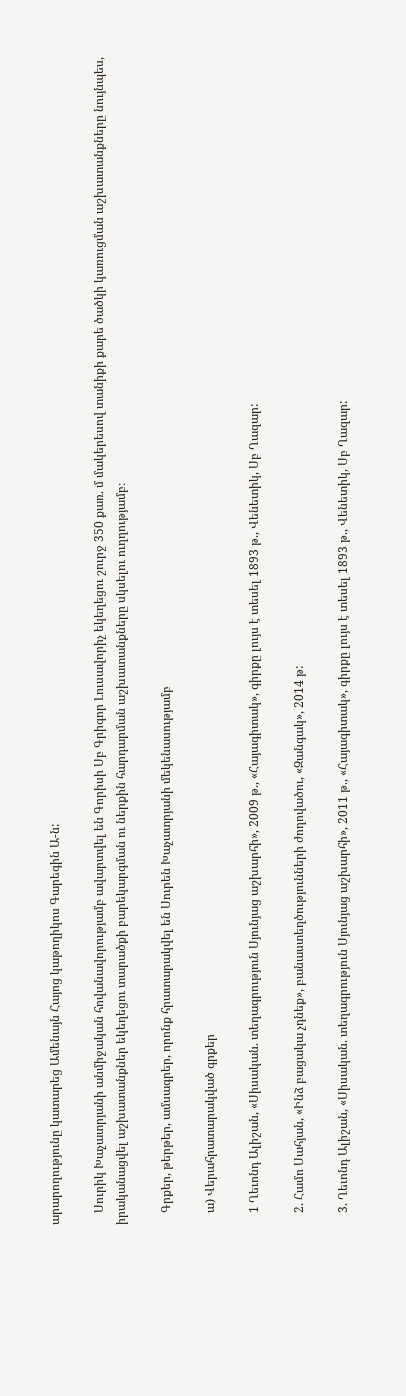արարողությունը կատարեց Ամենայն Հայոց կաթողիկոս Գարեգին Ա-ն:

    Սուրիկ Խաչատրյանի անմիջական հովանավորությամբ ավարտվել են Գորիսի Սբ Գրիգոր Լուսավորիչ եկեղեցու շուրջ 350 քառ. մ մակերեսով տանիքի քարե ծածկի կառուցման աշխատանքները նույնպես, իրականացվել աշխատանքներ եկեղեցու տարածքի բարեկարգման ու ներքին հարդարման աշխատանքները սկսելու ուղղությամբ։

    Գրքեր, թերթեր, ամսագրեր, որոնք հրատարակվել են Սուրեն Խաչատրյանի մեկենասությամբ

    ա) Վերահրատարակված գրքեր

    1 Ղեւոնդ Ալիշան, «Սիսական. տեղագրություն Սյունյաց աշխարհի», 2009 թ., «Հայագիտակ», գիրքը լույս է տեսել 1893 թ., Վենետիկ, Սբ Ղազար:

    2. Համո Սահյան, «Ինձ բացակա չդնեք», բանաստեղծությունների ժողովածու, «Զանգակ», 2014 թ:

    3. Ղեւոնդ Ալիշան, «Սիսական. տեղագրություն Սյունյաց աշխարհի», 2011 թ., «Հայագիտակ», գիրքը լույս է տեսել 1893 թ., Վենետիկ, Սբ Ղազար: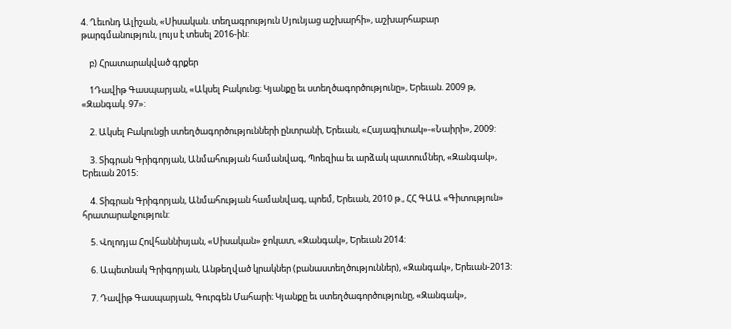4. Ղեւոնդ Ալիշան, «Սիսական. տեղագրություն Սյունյաց աշխարհի», աշխարհաբար թարգմանություն, լույս է տեսել 2016-ին:

    բ) Հրատարակված գրքեր

    1Դավիթ Գասպարյան, «Ակսել Բակունց։ Կյանքը եւ ստեղծագործությունը», Երեւան. 2009 թ, «Զանգակ. 97»:

    2. Ակսել Բակունցի ստեղծագործությունների ընտրանի, Երեւան, «Հայագիտակ»-«Նաիրի», 2009:

    3. Տիգրան Գրիգորյան, Անմահության համանվագ, Պոեզիա եւ արձակ պատումներ, «Զանգակ», Երեւան 2015:

    4. Տիգրան Գրիգորյան, Անմահության համանվագ, պոեմ, Երեւան, 2010 թ., ՀՀ ԳԱԱ «Գիտություն» հրատարակչություն:

    5. Վոլոդյա Հովհաննիսյան, «Սիսական» ջոկատ, «Զանգակ», Երեւան 2014:

    6. Ապետնակ Գրիգորյան, Անթեղված կրակներ (բանաստեղծություններ), «Զանգակ», Երեւան-2013:

    7. Դավիթ Գասպարյան, Գուրգեն Մահարի։ Կյանքը եւ ստեղծագործությունը, «Զանգակ»,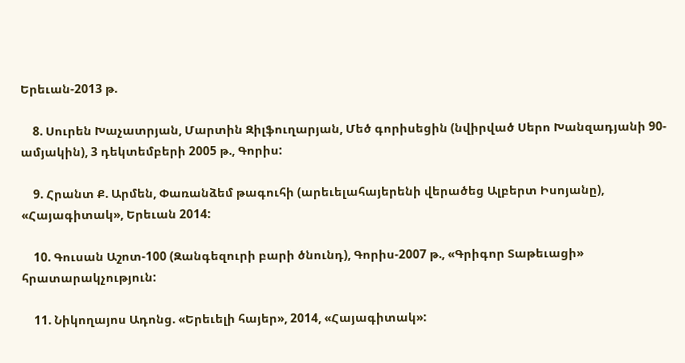Երեւան-2013 թ.

    8. Սուրեն Խաչատրյան, Մարտին Զիլֆուղարյան, Մեծ գորիսեցին (նվիրված Սերո Խանզադյանի 90-ամյակին), 3 դեկտեմբերի 2005 թ., Գորիս:

    9. Հրանտ Ք. Արմեն, Փառանձեմ թագուհի (արեւելահայերենի վերածեց Ալբերտ Իսոյանը), «Հայագիտակ», Երեւան 2014:

    10. Գուսան Աշոտ-100 (Զանգեզուրի բարի ծնունդ), Գորիս-2007 թ., «Գրիգոր Տաթեւացի» հրատարակչություն:

    11. Նիկողայոս Ադոնց. «Երեւելի հայեր», 2014, «Հայագիտակ»: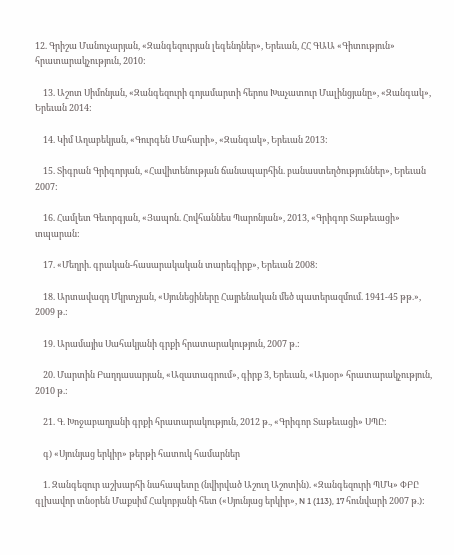12. Գրիշա Մանուչարյան, «Զանգեզուրյան լեգենդներ», Երեւան, ՀՀ ԳԱԱ «Գիտություն» հրատարակչություն, 2010:

    13. Աշոտ Սիմոնյան, «Զանգեզուրի գոյամարտի հերոս Խաչատուր Մալինցյանը», «Զանգակ», Երեւան 2014:

    14. Կիմ Աղաբեկյան, «Գուրգեն Մահարի», «Զանգակ», Երեւան 2013:

    15. Տիգրան Գրիգորյան, «Հավիտենության ճանապարհին. բանաստեղծություններ», Երեւան 2007:

    16. Համլետ Գեւորգյան, «Յապոն. Հովհաննես Պարոնյան», 2013, «Գրիգոր Տաթեւացի» տպարան:

    17. «Մեղրի. գրական-հասարակական տարեգիրք», Երեւան 2008:

    18. Արտավազդ Մկրտչյան, «Սյունեցիները Հայրենական մեծ պատերազմում. 1941-45 թթ.», 2009 թ.:

    19. Արամայիս Սահակյանի գրքի հրատարակություն, 2007 թ.:

    20. Մարտին Բաղդասարյան, «Ազատագրում», գիրք 3, Երեւան, «Այսօր» հրատարակչություն, 2010 թ.:

    21. Գ. Խոջաբաղյանի գրքի հրատարակություն, 2012 թ., «Գրիգոր Տաթեւացի» ՍՊԸ:

    գ) «Սյունյաց երկիր» թերթի հատուկ համարներ

    1. Զանգեզուր աշխարհի նահապետը (նվիրված Աշուղ Աշոտին). «Զանգեզուրի ՊՄԿ» ՓԲԸ գլխավոր տնօրեն Մաքսիմ Հակոբյանի հետ («Սյունյաց երկիր», N 1 (113), 17 հունվարի 2007 թ.):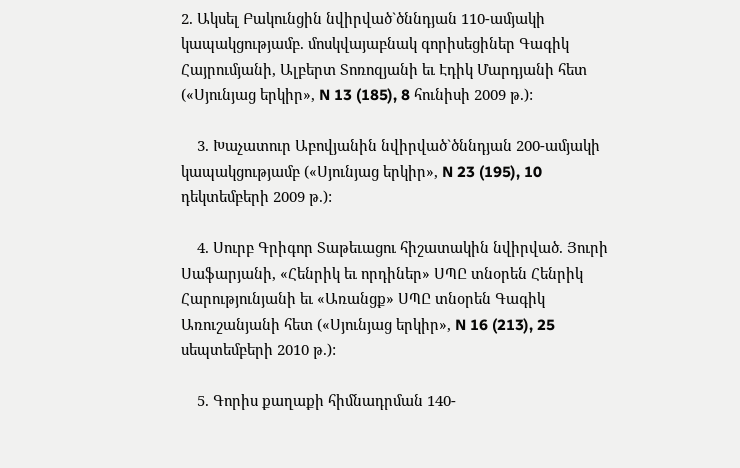2. Ակսել Բակունցին նվիրված`ծննդյան 110-ամյակի կապակցությամբ. մոսկվայաբնակ գորիսեցիներ Գագիկ Հայրումյանի, Ալբերտ Տոռոզյանի եւ Էդիկ Մարդյանի հետ («Սյունյաց երկիր», N 13 (185), 8 հունիսի 2009 թ.):

    3. Խաչատուր Աբովյանին նվիրված`ծննդյան 200-ամյակի կապակցությամբ («Սյունյաց երկիր», N 23 (195), 10 դեկտեմբերի 2009 թ.):

    4. Սուրբ Գրիգոր Տաթեւացու հիշատակին նվիրված. Յուրի Սաֆարյանի, «Հենրիկ եւ որդիներ» ՍՊԸ տնօրեն Հենրիկ Հարությունյանի եւ «Առանցք» ՍՊԸ տնօրեն Գագիկ Առուշանյանի հետ («Սյունյաց երկիր», N 16 (213), 25 սեպտեմբերի 2010 թ.):

    5. Գորիս քաղաքի հիմնադրման 140-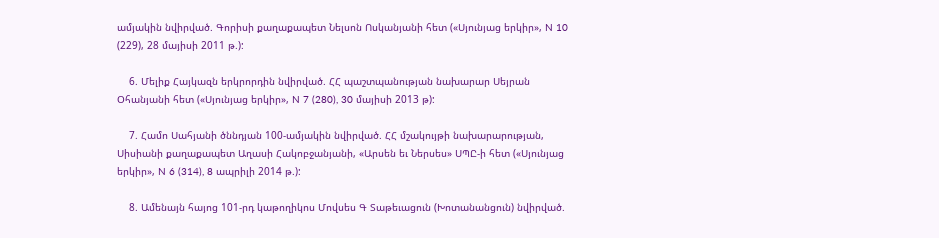ամյակին նվիրված. Գորիսի քաղաքապետ Նելսոն Ոսկանյանի հետ («Սյունյաց երկիր», N 10 (229), 28 մայիսի 2011 թ.):

    6. Մելիք Հայկազն երկրորդին նվիրված. ՀՀ պաշտպանության նախարար Սեյրան Օհանյանի հետ («Սյունյաց երկիր», N 7 (280), 30 մայիսի 2013 թ):

    7. Համո Սահյանի ծննդյան 100-ամյակին նվիրված. ՀՀ մշակույթի նախարարության, Սիսիանի քաղաքապետ Աղասի Հակոբջանյանի, «Արսեն եւ Ներսես» ՍՊԸ-ի հետ («Սյունյաց երկիր», N 6 (314), 8 ապրիլի 2014 թ.):

    8. Ամենայն հայոց 101-րդ կաթողիկոս Մովսես Գ Տաթեւացուն (Խոտանանցուն) նվիրված.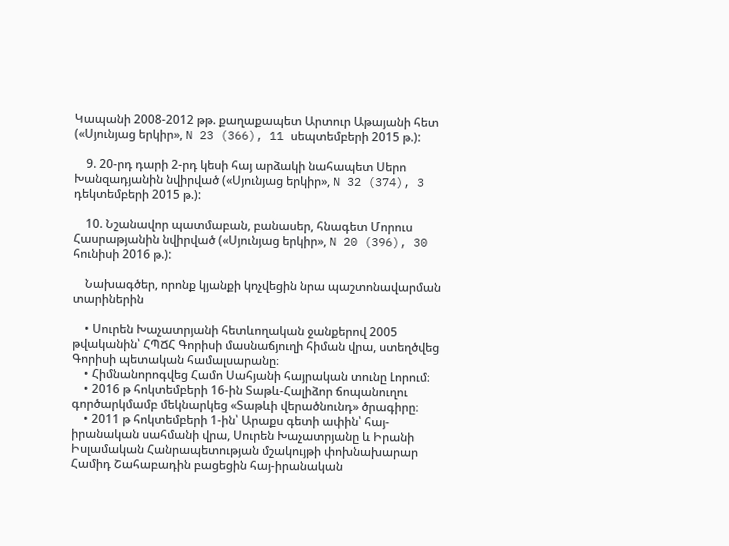Կապանի 2008-2012 թթ. քաղաքապետ Արտուր Աթայանի հետ («Սյունյաց երկիր», N 23 (366), 11 սեպտեմբերի 2015 թ.):

    9. 20-րդ դարի 2-րդ կեսի հայ արձակի նահապետ Սերո Խանզադյանին նվիրված («Սյունյաց երկիր», N 32 (374), 3 դեկտեմբերի 2015 թ.):

    10. Նշանավոր պատմաբան, բանասեր, հնագետ Մորուս Հասրաթյանին նվիրված («Սյունյաց երկիր», N 20 (396), 30 հունիսի 2016 թ.):

    Նախագծեր, որոնք կյանքի կոչվեցին նրա պաշտոնավարման տարիներին

    • Սուրեն Խաչատրյանի հետևողական ջանքերով 2005 թվականին՝ ՀՊՃՀ Գորիսի մասնաճյուղի հիման վրա, ստեղծվեց Գորիսի պետական համալսարանը։
    • Հիմնանորոգվեց Համո Սահյանի հայրական տունը Լորում։
    • 2016 թ հոկտեմբերի 16-ին Տաթև-Հալիձոր ճոպանուղու գործարկմամբ մեկնարկեց «Տաթևի վերածնունդ» ծրագիրը։
    • 2011 թ հոկտեմբերի 1-ին՝ Արաքս գետի ափին՝ հայ-իրանական սահմանի վրա, Սուրեն Խաչատրյանը և Իրանի Իսլամական Հանրապետության մշակույթի փոխնախարար Համիդ Շահաբադին բացեցին հայ-իրանական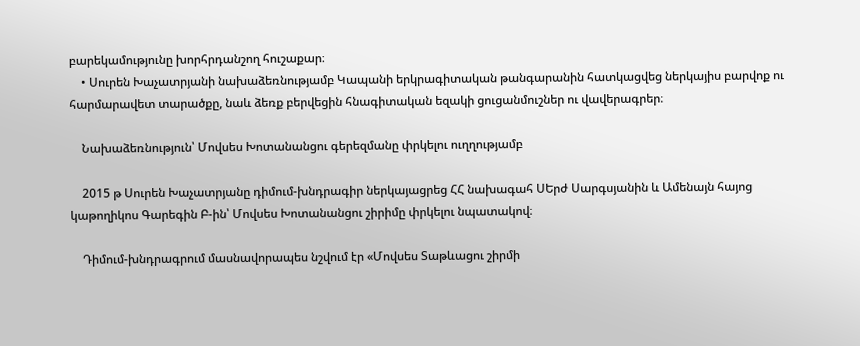բարեկամությունը խորհրդանշող հուշաքար։
    • Սուրեն Խաչատրյանի նախաձեռնությամբ Կապանի երկրագիտական թանգարանին հատկացվեց ներկայիս բարվոք ու հարմարավետ տարածքը, նաև ձեռք բերվեցին հնագիտական եզակի ցուցանմուշներ ու վավերագրեր։

    Նախաձեռնություն՝ Մովսես Խոտանանցու գերեզմանը փրկելու ուղղությամբ

    2015 թ Սուրեն Խաչատրյանը դիմում-խնդրագիր ներկայացրեց ՀՀ նախագահ ՍԵրժ Սարգսյանին և Ամենայն հայոց կաթողիկոս Գարեգին Բ-ին՝ Մովսես Խոտանանցու շիրիմը փրկելու նպատակով։

    Դիմում-խնդրագրում մասնավորապես նշվում էր «Մովսես Տաթևացու շիրմի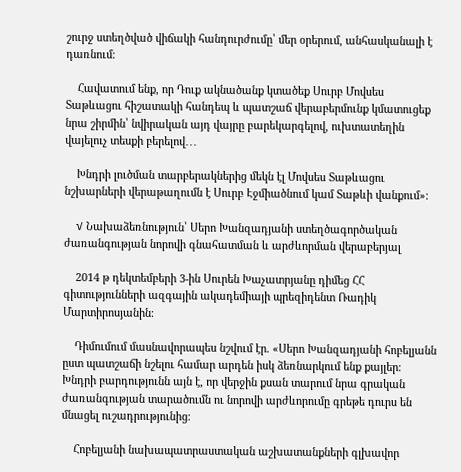շուրջ ստեղծված վիճակի հանդուրժումը՝ մեր օրերում, անհասկանալի է դառնում։

    Հավատում ենք, որ Դուք ակնածանք կտածեք Սուրբ Մովսես Տաթևացու հիշատակի հանդեպ և պատշաճ վերաբերմունք կմատուցեք նրա շիրմին՝ նվիրական այդ վայրը բարեկարգելով, ուխտատեղին վայելուչ տեսքի բերելով․․․

    Խնդրի լուծման տարբերակներից մեկն էլ Մովսես Տաթևացու նշխարների վերաթաղումն է Սուրբ Էջմիածնում կամ Տաթևի վանքում»։

    √ Նախաձեռնություն՝ Սերո Խանզադյանի ստեղծագործական ժառանգության նորովի գնահատման և արժևորման վերաբերյալ

    2014 թ դեկտեմբերի 3-ին Սուրեն Խաչատրյանը դիմեց ՀՀ գիտությունների ազգային ակադեմիայի պրեզիդենտ Ռադիկ Մարտիրոսյանին։

    Դիմումում մասնավորապես նշվում էր. «Սերո Խանզադյանի հոբելյանն ըստ պատշաճի նշելու համար արդեն իսկ ձեռնարկում ենք քայլեր։ Խնդրի բարդությունն այն է, որ վերջին քսան տարում նրա գրական ժառանգության տարածումն ու նորովի արժևորումը գրեթե դուրս են մնացել ուշադրությունից։

    Հոբելյանի նախապատրաստական աշխատանքների գլխավոր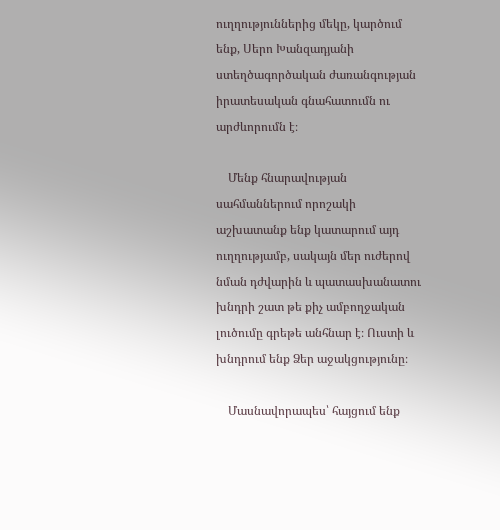ուղղություններից մեկը, կարծում ենք, Սերո Խանզադյանի ստեղծագործական ժառանգության իրատեսական գնահատումն ու արժևորումն է։

    Մենք հնարավության սահմաններում որոշակի աշխատանք ենք կատարում այդ ուղղությամբ, սակայն մեր ուժերով նման դժվարին և պատասխանատու խնդրի շատ թե քիչ ամբողջական լուծումը գրեթե անհնար է։ Ուստի և խնդրում ենք Ձեր աջակցությունը։

    Մասնավորապես՝ հայցում ենք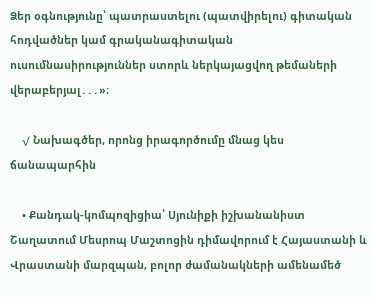Ձեր օգնությունը՝ պատրաստելու (պատվիրելու) գիտական հոդվածներ կամ գրականագիտական ուսումնասիրություններ ստորև ներկայացվող թեմաների վերաբերյալ․․․»։

    √ Նախագծեր, որոնց իրագործումը մնաց կես ճանապարհին

    • Քանդակ-կոմպոզիցիա՝ Սյունիքի իշխանանիստ Շաղատում Մեսրոպ Մաշտոցին դիմավորում է Հայաստանի և Վրաստանի մարզպան, բոլոր ժամանակների ամենամեծ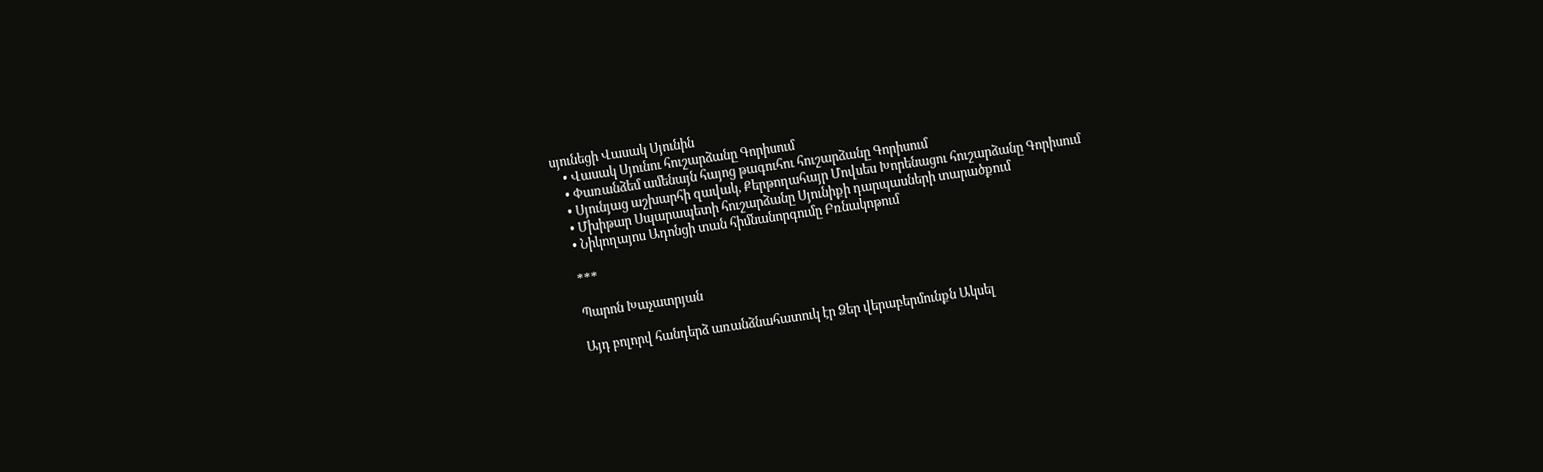սյունեցի Վասակ Սյունին
    • Վասակ Սյունու հուշարձանը Գորիսում
    • Փառանձեմ ամենայն հայոց թագուհու հուշարձանը Գորիսում
    • Սյունյաց աշխարհի զավակ, Քերթողահայր Մովսես Խորենացու հուշարձանը Գորիսում
    • Մխիթար Սպարապետի հուշարձանը Սյունիքի դարպասների տարածքում
    • Նիկողայոս Ադոնցի տան հիմնանորգումը Բռնակոթում

    ***

    Պարոն Խաչատրյան

    Այդ բոլորվ հանդերձ առանձնահատուկ էր Ձեր վերաբերմունքն Ակսել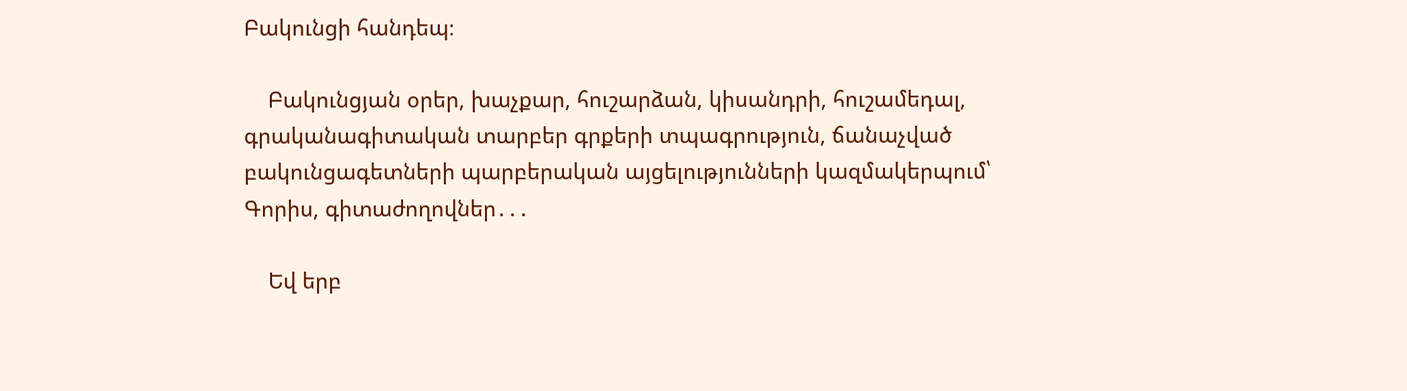Բակունցի հանդեպ։

    Բակունցյան օրեր, խաչքար, հուշարձան, կիսանդրի, հուշամեդալ, գրականագիտական տարբեր գրքերի տպագրություն, ճանաչված բակունցագետների պարբերական այցելությունների կազմակերպում՝ Գորիս, գիտաժողովներ․․․

    Եվ երբ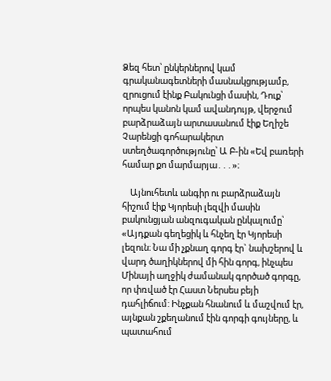Ձեզ հետ՝ ընկերներով կամ գրականագետների մասնակցությամբ, զրուցում էինք Բակունցի մասին, Դուք՝ որպես կանոն կամ ավանդույթ, վերջում բարձրաձայն արտասանում էիք Եղիշե Չարենցի գոհարակերտ ստեղծագործությունը՝ Ա Բ-ին «Եվ բառերի համար քո մարմարյա․․․»։

    Այնուհետև անգիր ու բարձրաձայն հիշում էիք Կյորեսի լեզվի մասին բակունցյան անզուգական ընկալումը՝ «Այդքան գեղեցիկ և հնչեղ էր Կյորեսի լեզուն։ Նա մի չքնաղ գորգ էր` նախշերով և վարդ ծաղիկներով մի հին գորգ, ինչպես Մինայի աղջիկ ժամանակ գործած գորգը, որ փռված էր Հաստ Ներսես բեյի դահլիճում: Ինչքան հնանում և մաշվում էր, այնքան շքեղանում էին գորգի գույները, և պատահում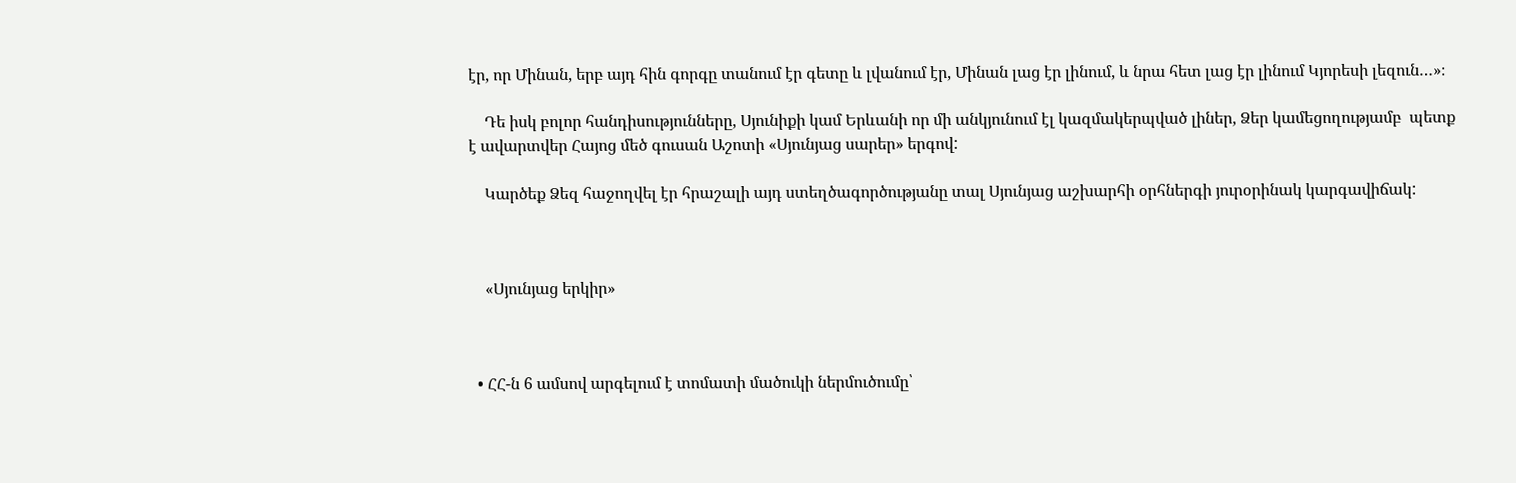էր, որ Մինան, երբ այդ հին գորգը տանում էր գետը և լվանում էր, Մինան լաց էր լինում, և նրա հետ լաց էր լինում Կյորեսի լեզուն…»։

    Դե իսկ բոլոր հանդիսությունները, Սյունիքի կամ Երևանի որ մի անկյունում էլ կազմակերպված լիներ, Ձեր կամեցողությամբ  պետք է ավարտվեր Հայոց մեծ գուսան Աշոտի «Սյունյաց սարեր» երգով:

    Կարծեք Ձեզ հաջողվել էր հրաշալի այդ ստեղծագործությանը տալ Սյունյաց աշխարհի օրհներգի յուրօրինակ կարգավիճակ:



    «Սյունյաց երկիր»



  • ՀՀ-ն 6 ամսով արգելում է տոմատի մածուկի ներմուծումը՝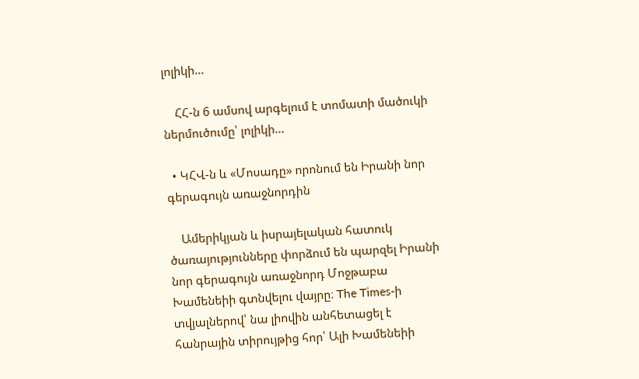լոլիկի…

    ՀՀ-ն 6 ամսով արգելում է տոմատի մածուկի ներմուծումը՝ լոլիկի…

  • ԿՀՎ-ն և «Մոսադը» որոնում են Իրանի նոր գերագույն առաջնորդին

    Ամերիկյան և իսրայելական հատուկ ծառայությունները փորձում են պարզել Իրանի նոր գերագույն առաջնորդ Մոջթաբա Խամենեիի գտնվելու վայրը։ The Times-ի տվյալներով՝ նա լիովին անհետացել է հանրային տիրույթից հոր՝ Ալի Խամենեիի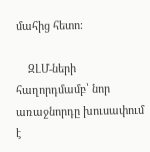մահից հետո։

    ԶԼՄ-ների հաղորդմամբ՝ նոր առաջնորդը խուսափում է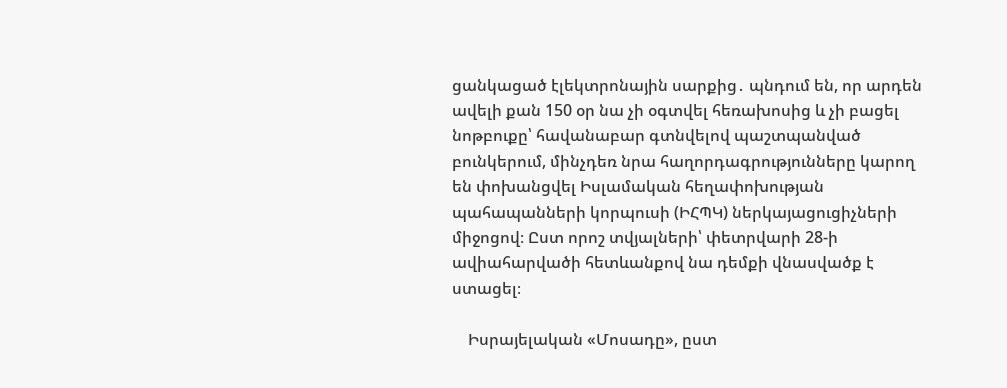ցանկացած էլեկտրոնային սարքից․ պնդում են, որ արդեն ավելի քան 150 օր նա չի օգտվել հեռախոսից և չի բացել նոթբուքը՝ հավանաբար գտնվելով պաշտպանված բունկերում, մինչդեռ նրա հաղորդագրությունները կարող են փոխանցվել Իսլամական հեղափոխության պահապանների կորպուսի (ԻՀՊԿ) ներկայացուցիչների միջոցով։ Ըստ որոշ տվյալների՝ փետրվարի 28-ի ավիահարվածի հետևանքով նա դեմքի վնասվածք է ստացել։

    Իսրայելական «Մոսադը», ըստ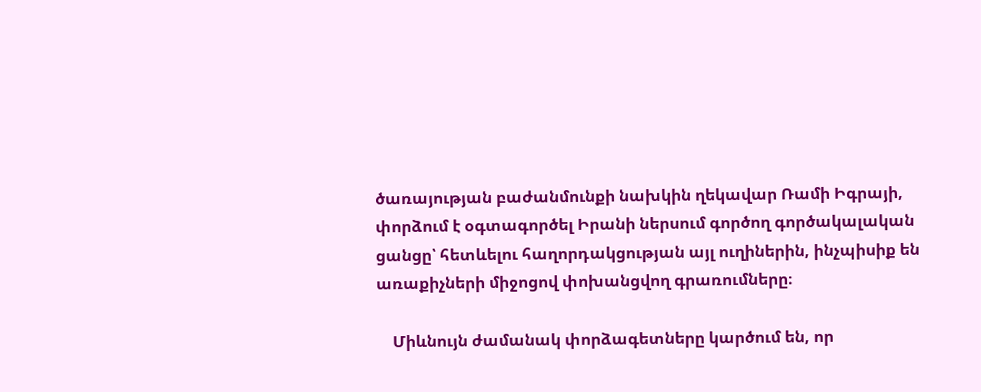ծառայության բաժանմունքի նախկին ղեկավար Ռամի Իգրայի, փորձում է օգտագործել Իրանի ներսում գործող գործակալական ցանցը՝ հետևելու հաղորդակցության այլ ուղիներին, ինչպիսիք են առաքիչների միջոցով փոխանցվող գրառումները։

    Միևնույն ժամանակ փորձագետները կարծում են, որ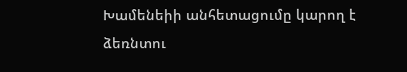Խամենեիի անհետացումը կարող է ձեռնտու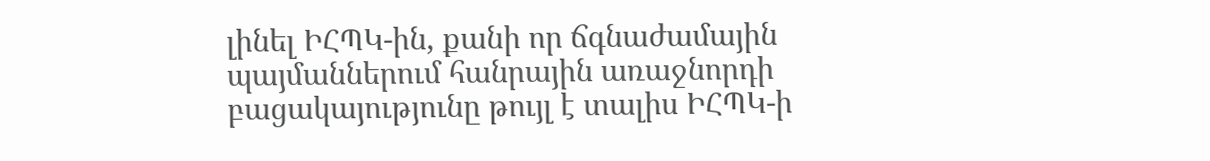լինել ԻՀՊԿ-ին, քանի որ ճգնաժամային պայմաններում հանրային առաջնորդի բացակայությունը թույլ է տալիս ԻՀՊԿ-ի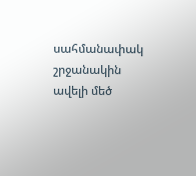սահմանափակ շրջանակին ավելի մեծ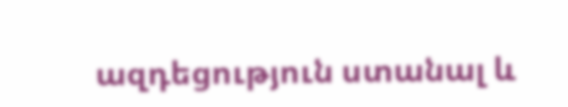ազդեցություն ստանալ և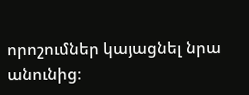որոշումներ կայացնել նրա անունից։